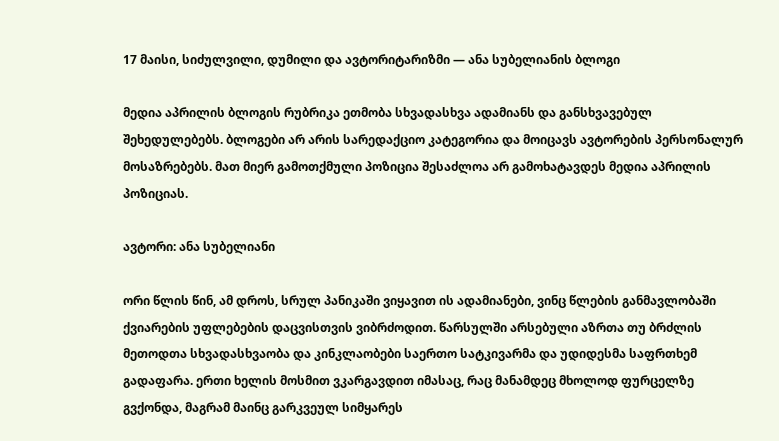17 მაისი, სიძულვილი, დუმილი და ავტორიტარიზმი — ანა სუბელიანის ბლოგი

მედია აპრილის ბლოგის რუბრიკა ეთმობა სხვადასხვა ადამიანს და განსხვავებულ შეხედულებებს. ბლოგები არ არის სარედაქციო კატეგორია და მოიცავს ავტორების პერსონალურ მოსაზრებებს. მათ მიერ გამოთქმული პოზიცია შესაძლოა არ გამოხატავდეს მედია აპრილის პოზიციას.

ავტორი: ანა სუბელიანი

ორი წლის წინ, ამ დროს, სრულ პანიკაში ვიყავით ის ადამიანები, ვინც წლების განმავლობაში ქვიარების უფლებების დაცვისთვის ვიბრძოდით. წარსულში არსებული აზრთა თუ ბრძლის მეთოდთა სხვადასხვაობა და კინკლაობები საერთო სატკივარმა და უდიდესმა საფრთხემ გადაფარა. ერთი ხელის მოსმით ვკარგავდით იმასაც, რაც მანამდეც მხოლოდ ფურცელზე გვქონდა, მაგრამ მაინც გარკვეულ სიმყარეს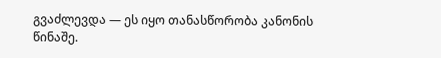გვაძლევდა — ეს იყო თანასწორობა კანონის წინაშე.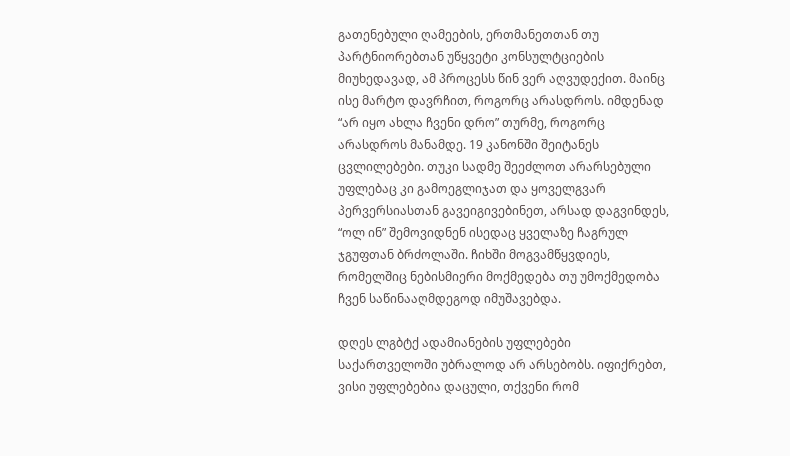გათენებული ღამეების, ერთმანეთთან თუ პარტნიორებთან უწყვეტი კონსულტციების მიუხედავად, ამ პროცესს წინ ვერ აღვუდექით. მაინც ისე მარტო დავრჩით, როგორც არასდროს. იმდენად “არ იყო ახლა ჩვენი დრო” თურმე, როგორც არასდროს მანამდე. 19 კანონში შეიტანეს ცვლილებები. თუკი სადმე შეეძლოთ არარსებული უფლებაც კი გამოეგლიჯათ და ყოველგვარ პერვერსიასთან გავეიგივებინეთ, არსად დაგვინდეს, “ოლ ინ” შემოვიდნენ ისედაც ყველაზე ჩაგრულ ჯგუფთან ბრძოლაში. ჩიხში მოგვამწყვდიეს, რომელშიც ნებისმიერი მოქმედება თუ უმოქმედობა ჩვენ საწინააღმდეგოდ იმუშავებდა.

დღეს ლგბტქ ადამიანების უფლებები საქართველოში უბრალოდ არ არსებობს. იფიქრებთ, ვისი უფლებებია დაცული, თქვენი რომ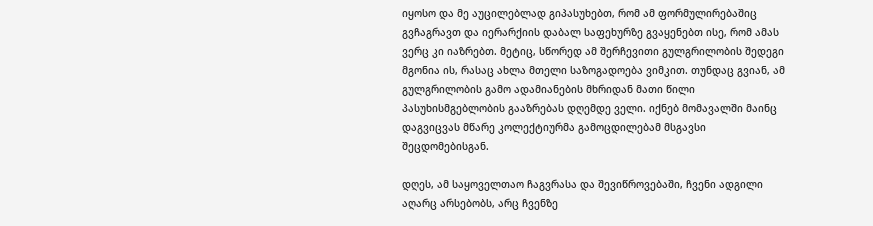იყოსო და მე აუცილებლად გიპასუხებთ, რომ ამ ფორმულირებაშიც გვჩაგრავთ და იერარქიის დაბალ საფეხურზე გვაყენებთ ისე, რომ ამას ვერც კი იაზრებთ. მეტიც, სწორედ ამ შერჩევითი გულგრილობის შედეგი მგონია ის, რასაც ახლა მთელი საზოგადოება ვიმკით. თუნდაც გვიან, ამ გულგრილობის გამო ადამიანების მხრიდან მათი წილი პასუხისმგებლობის გააზრებას დღემდე ველი. იქნებ მომავალში მაინც დაგვიცვას მწარე კოლექტიურმა გამოცდილებამ მსგავსი შეცდომებისგან.

დღეს, ამ საყოველთაო ჩაგვრასა და შევიწროვებაში, ჩვენი ადგილი აღარც არსებობს, არც ჩვენზე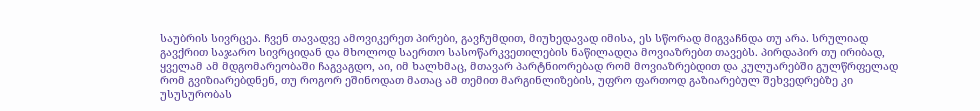საუბრის სივრცეა. ჩვენ თავადვე ამოვიკერეთ პირები, გავჩუმდით, მიუხედავად იმისა, ეს სწორად მიგვაჩნდა თუ არა. სრულიად გავქრით საჯარო სივრციდან და მხოლოდ საერთო სასოწარკვეთილების ნაწილადღა მოვიაზრებთ თავებს. პირდაპირ თუ ირიბად, ყველამ ამ მდგომარეობაში ჩაგვაგდო, აი, იმ ხალხმაც, მთავარ პარტნიორებად რომ მოვიაზრებდით და კულუარებში გულწრფელად რომ გვიზიარებდნენ, თუ როგორ ეშინოდათ მათაც ამ თემით მარგინლიზების, უფრო ფართოდ გაზიარებულ შეხვედრებზე კი უსუსურობას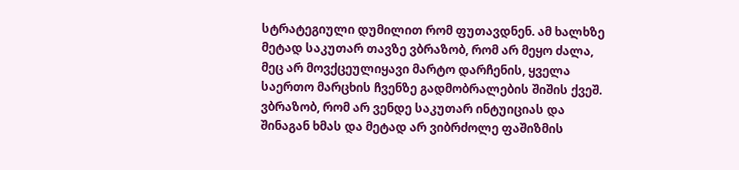სტრატეგიული დუმილით რომ ფუთავდნენ. ამ ხალხზე მეტად საკუთარ თავზე ვბრაზობ, რომ არ მეყო ძალა, მეც არ მოვქცეულიყავი მარტო დარჩენის, ყველა საერთო მარცხის ჩვენზე გადმობრალების შიშის ქვეშ. ვბრაზობ, რომ არ ვენდე საკუთარ ინტუიციას და შინაგან ხმას და მეტად არ ვიბრძოლე ფაშიზმის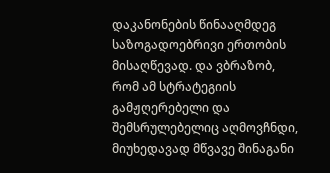დაკანონების წინააღმდეგ საზოგადოებრივი ერთობის მისაღწევად. და ვბრაზობ, რომ ამ სტრატეგიის გამჟღერებელი და შემსრულებელიც აღმოვჩნდი, მიუხედავად მწვავე შინაგანი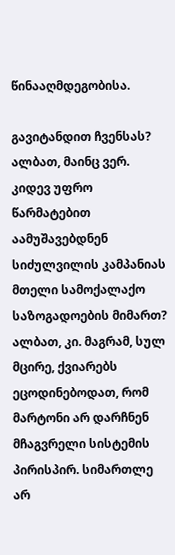წინააღმდეგობისა.

გავიტანდით ჩვენსას? ალბათ, მაინც ვერ. კიდევ უფრო წარმატებით აამუშავებდნენ სიძულვილის კამპანიას მთელი სამოქალაქო საზოგადოების მიმართ? ალბათ, კი. მაგრამ, სულ მცირე, ქვიარებს ეცოდინებოდათ, რომ მარტონი არ დარჩნენ მჩაგვრელი სისტემის პირისპირ. სიმართლე არ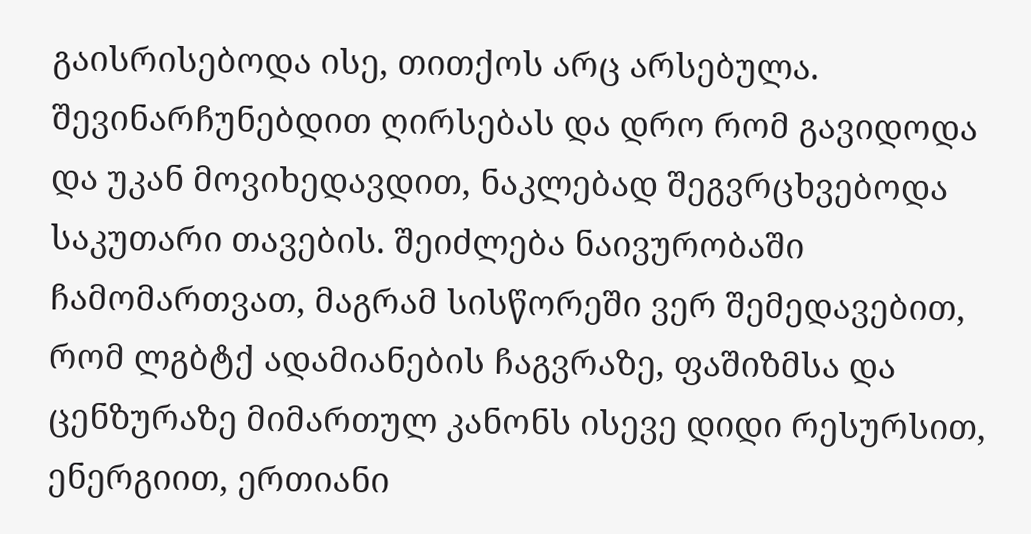გაისრისებოდა ისე, თითქოს არც არსებულა. შევინარჩუნებდით ღირსებას და დრო რომ გავიდოდა და უკან მოვიხედავდით, ნაკლებად შეგვრცხვებოდა საკუთარი თავების. შეიძლება ნაივურობაში ჩამომართვათ, მაგრამ სისწორეში ვერ შემედავებით, რომ ლგბტქ ადამიანების ჩაგვრაზე, ფაშიზმსა და ცენზურაზე მიმართულ კანონს ისევე დიდი რესურსით, ენერგიით, ერთიანი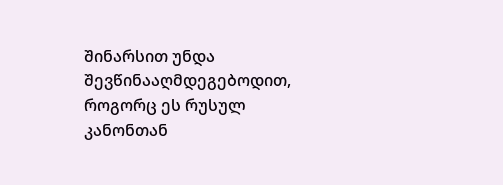შინარსით უნდა შევწინააღმდეგებოდით, როგორც ეს რუსულ კანონთან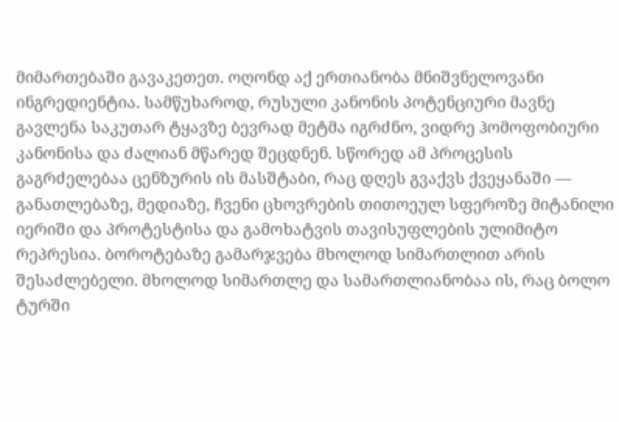მიმართებაში გავაკეთეთ. ოღონდ აქ ერთიანობა მნიშვნელოვანი ინგრედიენტია. სამწუხაროდ, რუსული კანონის პოტენციური მავნე გავლენა საკუთარ ტყავზე ბევრად მეტმა იგრძნო, ვიდრე ჰომოფობიური კანონისა და ძალიან მწარედ შეცდნენ. სწორედ ამ პროცესის გაგრძელებაა ცენზურის ის მასშტაბი, რაც დღეს გვაქვს ქვეყანაში — განათლებაზე, მედიაზე, ჩვენი ცხოვრების თითოეულ სფეროზე მიტანილი იერიში და პროტესტისა და გამოხატვის თავისუფლების ულიმიტო რეპრესია. ბოროტებაზე გამარჯვება მხოლოდ სიმართლით არის შესაძლებელი. მხოლოდ სიმართლე და სამართლიანობაა ის, რაც ბოლო ტურში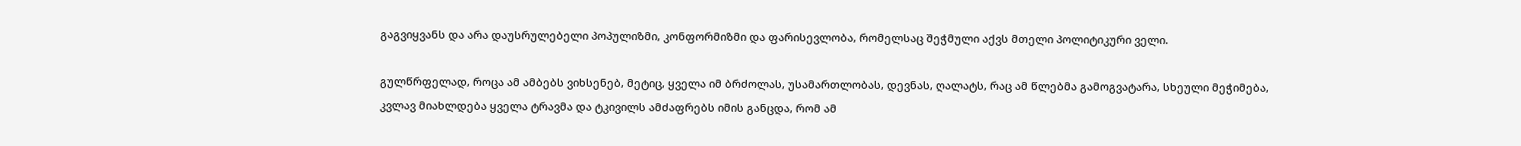გაგვიყვანს და არა დაუსრულებელი პოპულიზმი, კონფორმიზმი და ფარისევლობა, რომელსაც შეჭმული აქვს მთელი პოლიტიკური ველი.

გულწრფელად, როცა ამ ამბებს ვიხსენებ, მეტიც, ყველა იმ ბრძოლას, უსამართლობას, დევნას, ღალატს, რაც ამ წლებმა გამოგვატარა, სხეული მეჭიმება, კვლავ მიახლდება ყველა ტრავმა და ტკივილს ამძაფრებს იმის განცდა, რომ ამ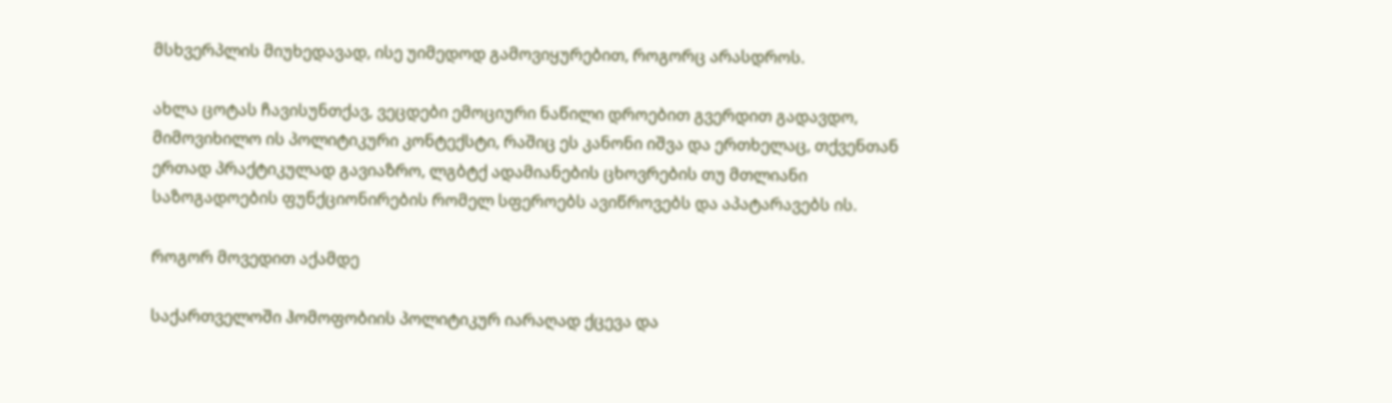მსხვერპლის მიუხედავად, ისე უიმედოდ გამოვიყურებით, როგორც არასდროს.

ახლა ცოტას ჩავისუნთქავ, ვეცდები ემოციური ნაწილი დროებით გვერდით გადავდო, მიმოვიხილო ის პოლიტიკური კონტექსტი, რაშიც ეს კანონი იშვა და ერთხელაც, თქვენთან ერთად პრაქტიკულად გავიაზრო, ლგბტქ ადამიანების ცხოვრების თუ მთლიანი საზოგადოების ფუნქციონირების რომელ სფეროებს ავიწროვებს და აპატარავებს ის.

როგორ მოვედით აქამდე

საქართველოში ჰომოფობიის პოლიტიკურ იარაღად ქცევა და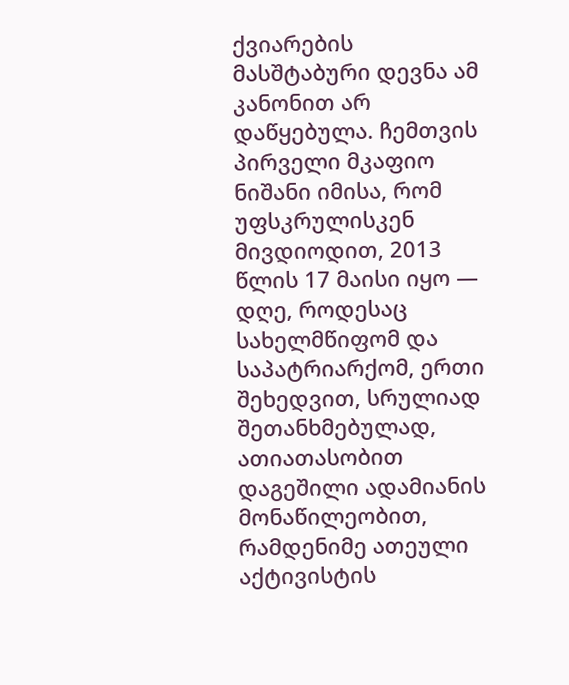ქვიარების მასშტაბური დევნა ამ კანონით არ დაწყებულა. ჩემთვის პირველი მკაფიო ნიშანი იმისა, რომ უფსკრულისკენ მივდიოდით, 2013 წლის 17 მაისი იყო — დღე, როდესაც სახელმწიფომ და საპატრიარქომ, ერთი შეხედვით, სრულიად შეთანხმებულად, ათიათასობით დაგეშილი ადამიანის მონაწილეობით, რამდენიმე ათეული აქტივისტის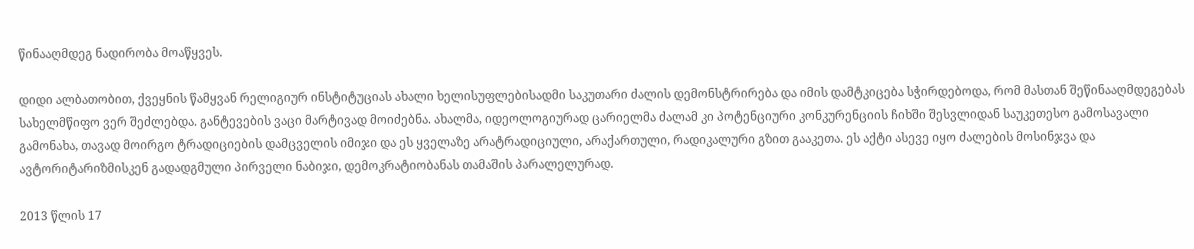წინააღმდეგ ნადირობა მოაწყვეს.

დიდი ალბათობით, ქვეყნის წამყვან რელიგიურ ინსტიტუციას ახალი ხელისუფლებისადმი საკუთარი ძალის დემონსტრირება და იმის დამტკიცება სჭირდებოდა, რომ მასთან შეწინააღმდეგებას სახელმწიფო ვერ შეძლებდა. განტევების ვაცი მარტივად მოიძებნა. ახალმა, იდეოლოგიურად ცარიელმა ძალამ კი პოტენციური კონკურენციის ჩიხში შესვლიდან საუკეთესო გამოსავალი გამონახა, თავად მოირგო ტრადიციების დამცველის იმიჯი და ეს ყველაზე არატრადიციული, არაქართული, რადიკალური გზით გააკეთა. ეს აქტი ასევე იყო ძალების მოსინჯვა და ავტორიტარიზმისკენ გადადგმული პირველი ნაბიჯი, დემოკრატიობანას თამაშის პარალელურად.

2013 წლის 17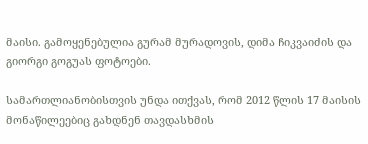მაისი. გამოყენებულია გურამ მურადოვის, დიმა ჩიკვაიძის და გიორგი გოგუას ფოტოები.

სამართლიანობისთვის უნდა ითქვას, რომ 2012 წლის 17 მაისის მონაწილეებიც გახდნენ თავდასხმის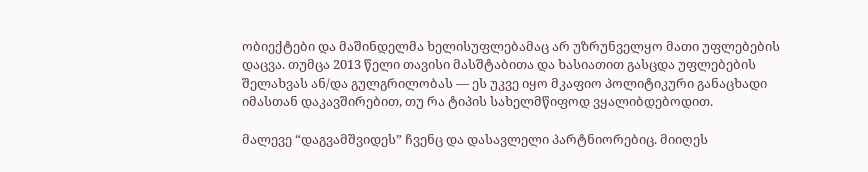ობიექტები და მაშინდელმა ხელისუფლებამაც არ უზრუნველყო მათი უფლებების დაცვა. თუმცა 2013 წელი თავისი მასშტაბითა და ხასიათით გასცდა უფლებების შელახვას ან/და გულგრილობას — ეს უკვე იყო მკაფიო პოლიტიკური განაცხადი იმასთან დაკავშირებით, თუ რა ტიპის სახელმწიფოდ ვყალიბდებოდით.

მალევე “დაგვამშვიდეს” ჩვენც და დასავლელი პარტნიორებიც. მიიღეს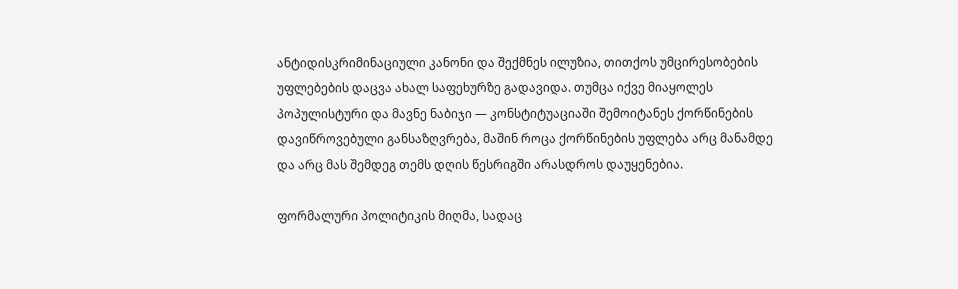ანტიდისკრიმინაციული კანონი და შექმნეს ილუზია, თითქოს უმცირესობების უფლებების დაცვა ახალ საფეხურზე გადავიდა. თუმცა იქვე მიაყოლეს პოპულისტური და მავნე ნაბიჯი — კონსტიტუაციაში შემოიტანეს ქორწინების დავიწროვებული განსაზღვრება, მაშინ როცა ქორწინების უფლება არც მანამდე და არც მას შემდეგ თემს დღის წესრიგში არასდროს დაუყენებია.

ფორმალური პოლიტიკის მიღმა, სადაც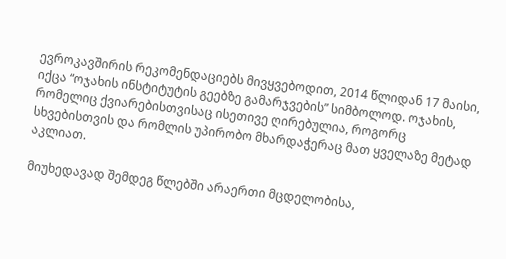ევროკავშირის რეკომენდაციებს მივყვებოდით, 2014 წლიდან 17 მაისი, იქცა “ოჯახის ინსტიტუტის გეებზე გამარჯვების” სიმბოლოდ. ოჯახის, რომელიც ქვიარებისთვისაც ისეთივე ღირებულია, როგორც სხვებისთვის და რომლის უპირობო მხარდაჭერაც მათ ყველაზე მეტად აკლიათ.

მიუხედავად შემდეგ წლებში არაერთი მცდელობისა,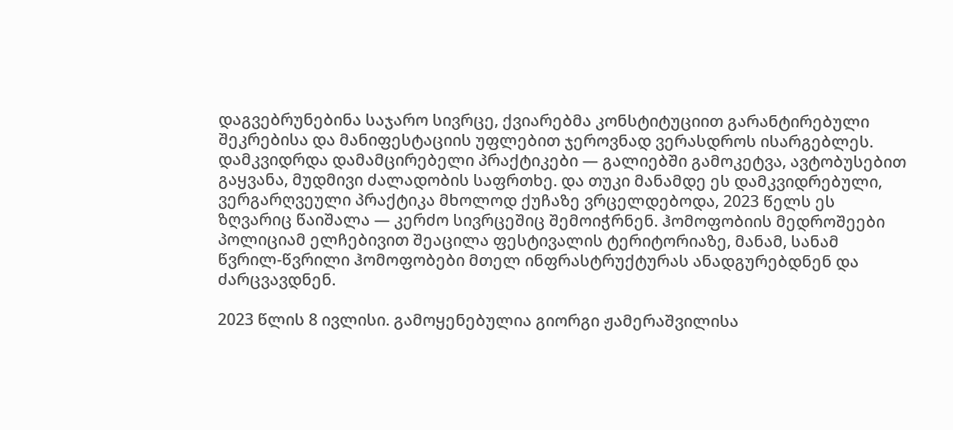დაგვებრუნებინა საჯარო სივრცე, ქვიარებმა კონსტიტუციით გარანტირებული შეკრებისა და მანიფესტაციის უფლებით ჯეროვნად ვერასდროს ისარგებლეს. დამკვიდრდა დამამცირებელი პრაქტიკები — გალიებში გამოკეტვა, ავტობუსებით გაყვანა, მუდმივი ძალადობის საფრთხე. და თუკი მანამდე ეს დამკვიდრებული, ვერგარღვეული პრაქტიკა მხოლოდ ქუჩაზე ვრცელდებოდა, 2023 წელს ეს ზღვარიც წაიშალა — კერძო სივრცეშიც შემოიჭრნენ. ჰომოფობიის მედროშეები პოლიციამ ელჩებივით შეაცილა ფესტივალის ტერიტორიაზე, მანამ, სანამ წვრილ-წვრილი ჰომოფობები მთელ ინფრასტრუქტურას ანადგურებდნენ და ძარცვავდნენ.

2023 წლის 8 ივლისი. გამოყენებულია გიორგი ჟამერაშვილისა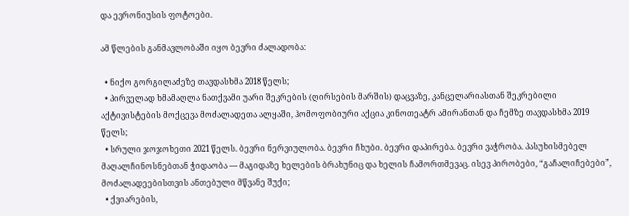და ევრონიუსის ფოტოები.

ამ წლების განმავლობაში იყო ბევრი ძალადობა:

  • ნიქო გორგილაძეზე თავდასხმა 2018 წელს;
  • პირველად ხმამაღლა ნათქვამი უარი შეკრების (ღირსების მარშის) დაცვაზე, კანცელარიასთან შეკრებილი აქტივისტების მოქცევა მოძალადეთა ალყაში, ჰომოფობიური აქცია კინოთეატრ ამირანთან და ჩემზე თავდასხმა 2019 წელს;
  • სრული ჯოჯოხეთი 2021 წელს. ბევრი ნერვიულობა. ბევრი ჩხუბი. ბევრი დაპირება. ბევრი ვაჭრობა. პასუხისმებელ მაღალჩინოსნებთან ჭიდაობა — მაგიდაზე ხელების ბრახუნიც და ხელის ჩამორთმევაც. ისევ პირობები, “გაჩალიჩებები”, მოძალადეებისთვის ანთებული მწვანე შუქი;
  • ქვიარების,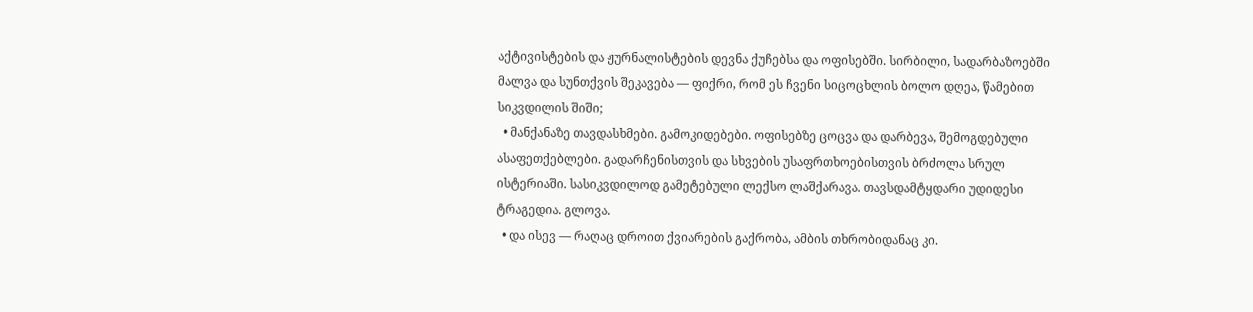აქტივისტების და ჟურნალისტების დევნა ქუჩებსა და ოფისებში. სირბილი, სადარბაზოებში მალვა და სუნთქვის შეკავება — ფიქრი, რომ ეს ჩვენი სიცოცხლის ბოლო დღეა, წამებით სიკვდილის შიში;
  • მანქანაზე თავდასხმები. გამოკიდებები. ოფისებზე ცოცვა და დარბევა, შემოგდებული ასაფეთქებლები. გადარჩენისთვის და სხვების უსაფრთხოებისთვის ბრძოლა სრულ ისტერიაში. სასიკვდილოდ გამეტებული ლექსო ლაშქარავა. თავსდამტყდარი უდიდესი ტრაგედია. გლოვა.
  • და ისევ — რაღაც დროით ქვიარების გაქრობა, ამბის თხრობიდანაც კი.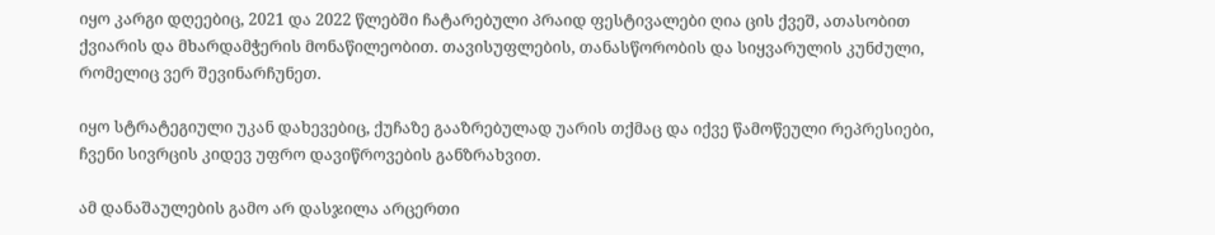იყო კარგი დღეებიც, 2021 და 2022 წლებში ჩატარებული პრაიდ ფესტივალები ღია ცის ქვეშ, ათასობით ქვიარის და მხარდამჭერის მონაწილეობით. თავისუფლების, თანასწორობის და სიყვარულის კუნძული, რომელიც ვერ შევინარჩუნეთ.

იყო სტრატეგიული უკან დახევებიც, ქუჩაზე გააზრებულად უარის თქმაც და იქვე წამოწეული რეპრესიები, ჩვენი სივრცის კიდევ უფრო დავიწროვების განზრახვით.

ამ დანაშაულების გამო არ დასჯილა არცერთი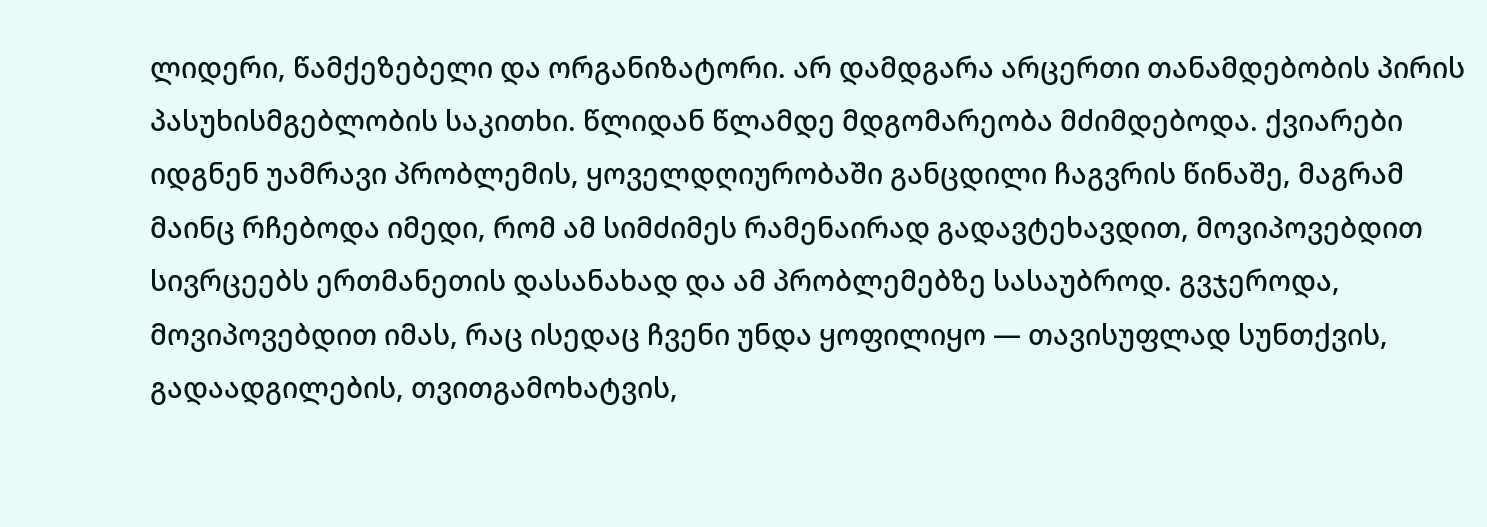ლიდერი, წამქეზებელი და ორგანიზატორი. არ დამდგარა არცერთი თანამდებობის პირის პასუხისმგებლობის საკითხი. წლიდან წლამდე მდგომარეობა მძიმდებოდა. ქვიარები იდგნენ უამრავი პრობლემის, ყოველდღიურობაში განცდილი ჩაგვრის წინაშე, მაგრამ მაინც რჩებოდა იმედი, რომ ამ სიმძიმეს რამენაირად გადავტეხავდით, მოვიპოვებდით სივრცეებს ერთმანეთის დასანახად და ამ პრობლემებზე სასაუბროდ. გვჯეროდა, მოვიპოვებდით იმას, რაც ისედაც ჩვენი უნდა ყოფილიყო — თავისუფლად სუნთქვის, გადაადგილების, თვითგამოხატვის,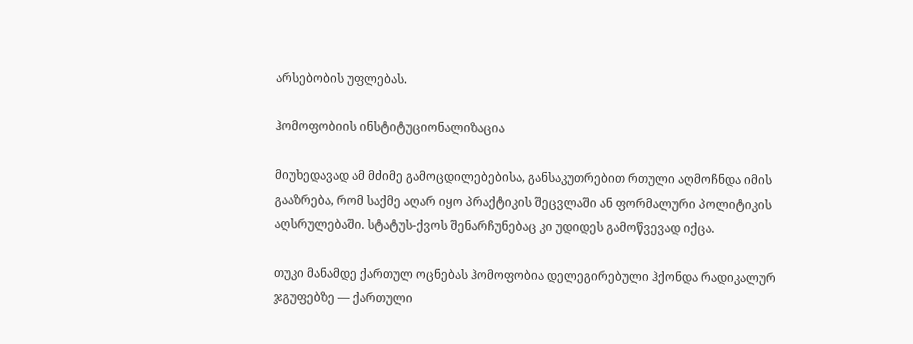არსებობის უფლებას.

ჰომოფობიის ინსტიტუციონალიზაცია

მიუხედავად ამ მძიმე გამოცდილებებისა, განსაკუთრებით რთული აღმოჩნდა იმის გააზრება, რომ საქმე აღარ იყო პრაქტიკის შეცვლაში ან ფორმალური პოლიტიკის აღსრულებაში. სტატუს-ქვოს შენარჩუნებაც კი უდიდეს გამოწვევად იქცა.

თუკი მანამდე ქართულ ოცნებას ჰომოფობია დელეგირებული ჰქონდა რადიკალურ ჯგუფებზე — ქართული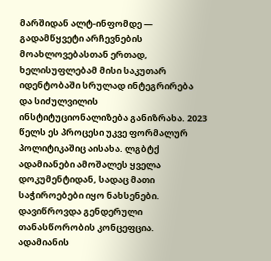მარშიდან ალტ-ინფომდე — გადამწყვეტი არჩევნების მოახლოვებასთან ერთად, ხელისუფლებამ მისი საკუთარ იდენტობაში სრულად ინტეგრირება და სიძულვილის ინსტიტუციონალიზება განიზრახა. 2023 წელს ეს პროცესი უკვე ფორმალურ პოლიტიკაშიც აისახა. ლგბტქ ადამიანები ამოშალეს ყველა დოკუმენტიდან, სადაც მათი საჭიროებები იყო ნახსენები. დავიწროვდა გენდერული თანასწორობის კონცეფცია. ადამიანის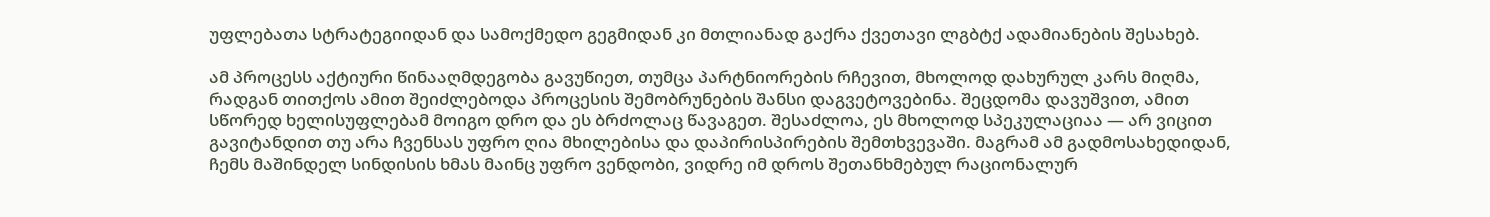უფლებათა სტრატეგიიდან და სამოქმედო გეგმიდან კი მთლიანად გაქრა ქვეთავი ლგბტქ ადამიანების შესახებ.

ამ პროცესს აქტიური წინააღმდეგობა გავუწიეთ, თუმცა პარტნიორების რჩევით, მხოლოდ დახურულ კარს მიღმა, რადგან თითქოს ამით შეიძლებოდა პროცესის შემობრუნების შანსი დაგვეტოვებინა. შეცდომა დავუშვით, ამით სწორედ ხელისუფლებამ მოიგო დრო და ეს ბრძოლაც წავაგეთ. შესაძლოა, ეს მხოლოდ სპეკულაციაა — არ ვიცით გავიტანდით თუ არა ჩვენსას უფრო ღია მხილებისა და დაპირისპირების შემთხვევაში. მაგრამ ამ გადმოსახედიდან, ჩემს მაშინდელ სინდისის ხმას მაინც უფრო ვენდობი, ვიდრე იმ დროს შეთანხმებულ რაციონალურ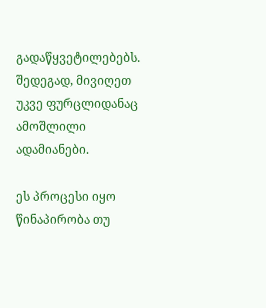გადაწყვეტილებებს. შედეგად, მივიღეთ უკვე ფურცლიდანაც ამოშლილი ადამიანები.

ეს პროცესი იყო წინაპირობა თუ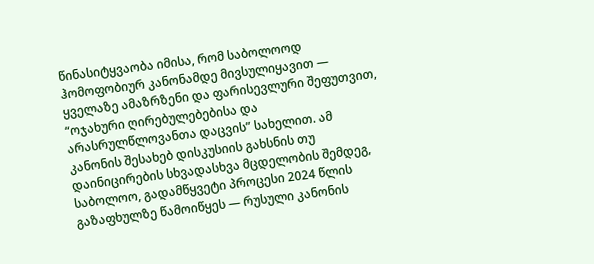წინასიტყვაობა იმისა, რომ საბოლოოდ ჰომოფობიურ კანონამდე მივსულიყავით — ყველაზე ამაზრზენი და ფარისევლური შეფუთვით, “ოჯახური ღირებულებებისა და არასრულწლოვანთა დაცვის” სახელით. ამ კანონის შესახებ დისკუსიის გახსნის თუ დაინიცირების სხვადასხვა მცდელობის შემდეგ, საბოლოო, გადამწყვეტი პროცესი 2024 წლის გაზაფხულზე წამოიწყეს — რუსული კანონის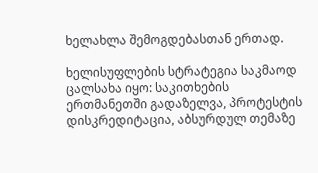ხელახლა შემოგდებასთან ერთად.

ხელისუფლების სტრატეგია საკმაოდ ცალსახა იყო: საკითხების ერთმანეთში გადაზელვა, პროტესტის დისკრედიტაცია, აბსურდულ თემაზე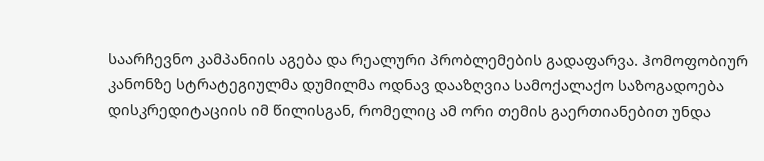საარჩევნო კამპანიის აგება და რეალური პრობლემების გადაფარვა. ჰომოფობიურ კანონზე სტრატეგიულმა დუმილმა ოდნავ დააზღვია სამოქალაქო საზოგადოება დისკრედიტაციის იმ წილისგან, რომელიც ამ ორი თემის გაერთიანებით უნდა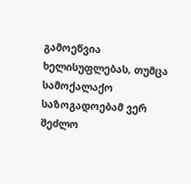გამოეწვია ხელისუფლებას, თუმცა სამოქალაქო საზოგადოებამ ვერ შეძლო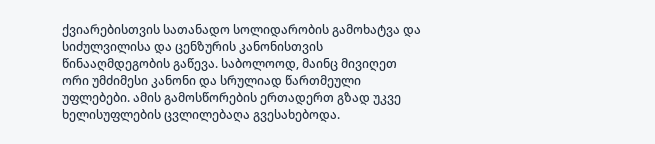ქვიარებისთვის სათანადო სოლიდარობის გამოხატვა და სიძულვილისა და ცენზურის კანონისთვის წინააღმდეგობის გაწევა. საბოლოოდ, მაინც მივიღეთ ორი უმძიმესი კანონი და სრულიად წართმეული უფლებები. ამის გამოსწორების ერთადერთ გზად უკვე ხელისუფლების ცვლილებაღა გვესახებოდა.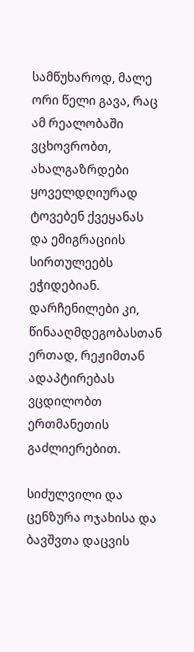სამწუხაროდ, მალე ორი წელი გავა, რაც ამ რეალობაში ვცხოვრობთ, ახალგაზრდები ყოველდღიურად ტოვებენ ქვეყანას და ემიგრაციის სირთულეებს ეჭიდებიან. დარჩენილები კი, წინააღმდეგობასთან ერთად, რეჟიმთან ადაპტირებას ვცდილობთ ერთმანეთის გაძლიერებით.

სიძულვილი და ცენზურა ოჯახისა და ბავშვთა დაცვის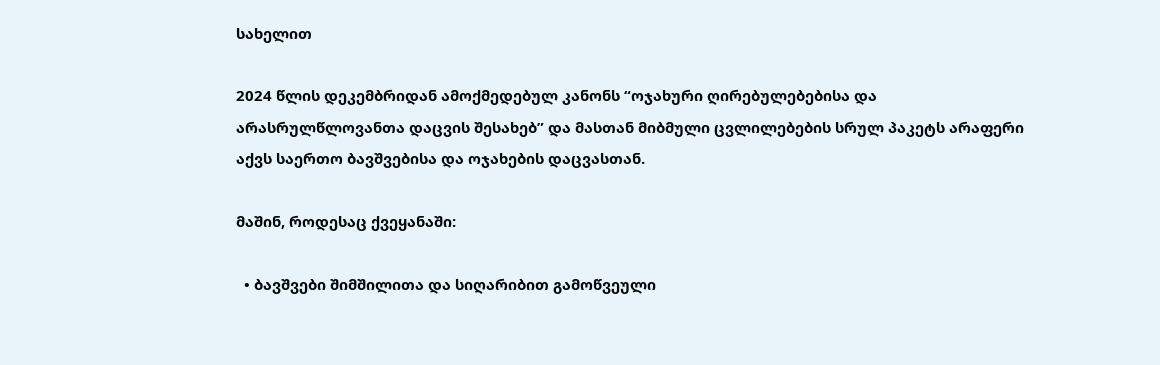სახელით

2024 წლის დეკემბრიდან ამოქმედებულ კანონს “ოჯახური ღირებულებებისა და არასრულწლოვანთა დაცვის შესახებ” და მასთან მიბმული ცვლილებების სრულ პაკეტს არაფერი აქვს საერთო ბავშვებისა და ოჯახების დაცვასთან.

მაშინ, როდესაც ქვეყანაში:

  • ბავშვები შიმშილითა და სიღარიბით გამოწვეული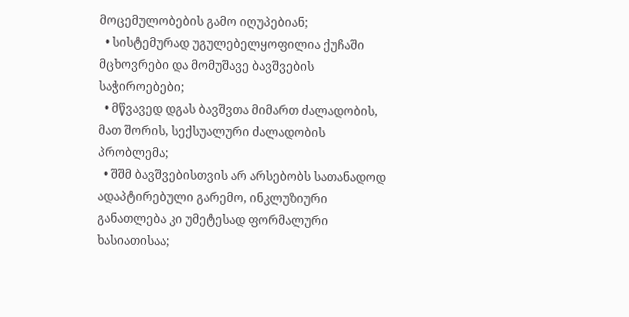მოცემულობების გამო იღუპებიან;
  • სისტემურად უგულებელყოფილია ქუჩაში მცხოვრები და მომუშავე ბავშვების საჭიროებები;
  • მწვავედ დგას ბავშვთა მიმართ ძალადობის, მათ შორის, სექსუალური ძალადობის პრობლემა;
  • შშმ ბავშვებისთვის არ არსებობს სათანადოდ ადაპტირებული გარემო, ინკლუზიური განათლება კი უმეტესად ფორმალური ხასიათისაა;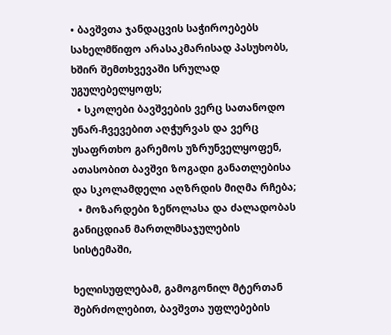• ბავშვთა ჯანდაცვის საჭიროებებს სახელმწიფო არასაკმარისად პასუხობს, ხშირ შემთხვევაში სრულად უგულებელყოფს;
  • სკოლები ბავშვების ვერც სათანოდო უნარ-ჩვევებით აღჭურვას და ვერც უსაფრთხო გარემოს უზრუნველყოფენ, ათასობით ბავშვი ზოგადი განათლებისა და სკოლამდელი აღზრდის მიღმა რჩება;
  • მოზარდები ზეწოლასა და ძალადობას განიცდიან მართლმსაჯულების სისტემაში,

ხელისუფლებამ, გამოგონილ მტერთან შებრძოლებით, ბავშვთა უფლებების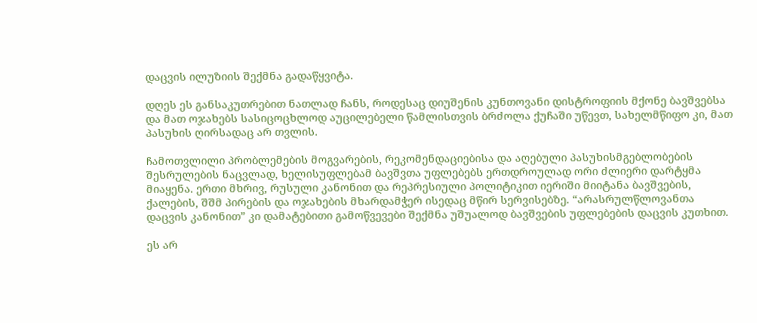დაცვის ილუზიის შექმნა გადაწყვიტა.

დღეს ეს განსაკუთრებით ნათლად ჩანს, როდესაც დიუშენის კუნთოვანი დისტროფიის მქონე ბავშვებსა და მათ ოჯახებს სასიცოცხლოდ აუცილებელი წამლისთვის ბრძოლა ქუჩაში უწევთ, სახელმწიფო კი, მათ პასუხის ღირსადაც არ თვლის.

ჩამოთვლილი პრობლემების მოგვარების, რეკომენდაციებისა და აღებული პასუხისმგებლობების შესრულების ნაცვლად, ხელისუფლებამ ბავშვთა უფლებებს ერთდროულად ორი ძლიერი დარტყმა მიაყენა. ერთი მხრივ, რუსული კანონით და რეპრესიული პოლიტიკით იერიში მიიტანა ბავშვების, ქალების, შშმ პირების და ოჯახების მხარდამჭერ ისედაც მწირ სერვისებზე. “არასრულწლოვანთა დაცვის კანონით” კი დამატებითი გამოწვევები შექმნა უშუალოდ ბავშვების უფლებების დაცვის კუთხით.

ეს არ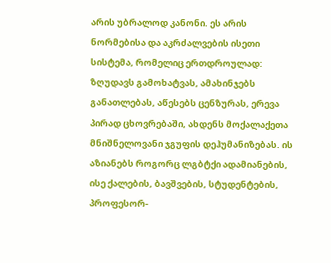არის უბრალოდ კანონი. ეს არის ნორმებისა და აკრძალვების ისეთი სისტემა, რომელიც ერთდროულად: ზღუდავს გამოხატვას, ამახინჯებს განათლებას, აწესებს ცენზურას, ერევა პირად ცხოვრებაში, ახდენს მოქალაქეთა მნიშნელოვანი ჯგუფის დეჰუმანიზებას. ის აზიანებს როგორც ლგბტქი ადამიანების, ისე ქალების, ბავშვების, სტუდენტების, პროფესორ-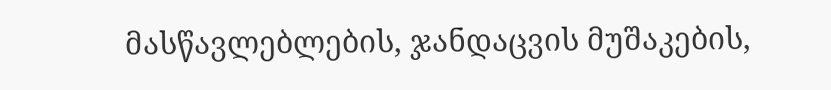მასწავლებლების, ჯანდაცვის მუშაკების,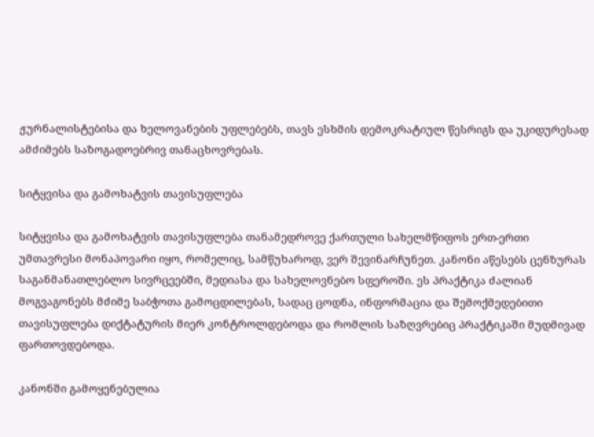ჟურნალისტებისა და ხელოვანების უფლებებს, თავს ესხმის დემოკრატიულ წესრიგს და უკიდურესად ამძიმებს საზოგადოებრივ თანაცხოვრებას.

სიტყვისა და გამოხატვის თავისუფლება

სიტყვისა და გამოხატვის თავისუფლება თანამედროვე ქართული სახელმწიფოს ერთ-ერთი უმთავრესი მონაპოვარი იყო, რომელიც, სამწუხაროდ, ვერ შევინარჩუნეთ. კანონი აწესებს ცენზურას საგანმანათლებლო სივრცეებში, მედიასა და სახელოვნებო სფეროში. ეს პრაქტიკა ძალიან მოგვაგონებს მძიმე საბჭოთა გამოცდილებას, სადაც ცოდნა, ინფორმაცია და შემოქმედებითი თავისუფლება დიქტატურის მიერ კონტროლდებოდა და რომლის საზღვრებიც პრაქტიკაში მუდმივად ფართოვდებოდა.

კანონში გამოყენებულია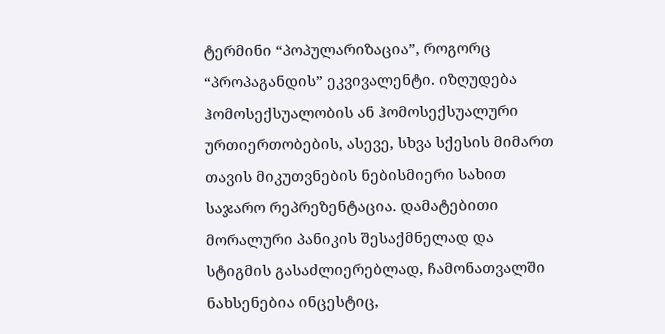ტერმინი “პოპულარიზაცია”, როგორც “პროპაგანდის” ეკვივალენტი. იზღუდება ჰომოსექსუალობის ან ჰომოსექსუალური ურთიერთობების, ასევე, სხვა სქესის მიმართ თავის მიკუთვნების ნებისმიერი სახით საჯარო რეპრეზენტაცია. დამატებითი მორალური პანიკის შესაქმნელად და სტიგმის გასაძლიერებლად, ჩამონათვალში ნახსენებია ინცესტიც,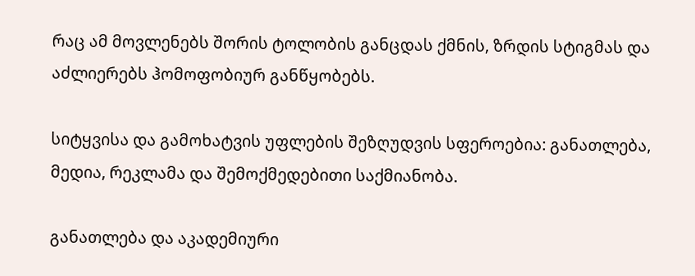რაც ამ მოვლენებს შორის ტოლობის განცდას ქმნის, ზრდის სტიგმას და აძლიერებს ჰომოფობიურ განწყობებს.

სიტყვისა და გამოხატვის უფლების შეზღუდვის სფეროებია: განათლება, მედია, რეკლამა და შემოქმედებითი საქმიანობა.

განათლება და აკადემიური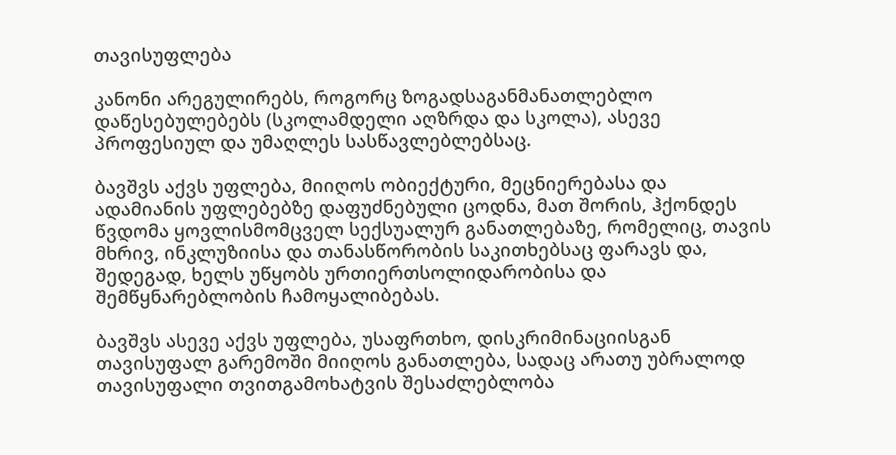თავისუფლება

კანონი არეგულირებს, როგორც ზოგადსაგანმანათლებლო დაწესებულებებს (სკოლამდელი აღზრდა და სკოლა), ასევე პროფესიულ და უმაღლეს სასწავლებლებსაც.

ბავშვს აქვს უფლება, მიიღოს ობიექტური, მეცნიერებასა და ადამიანის უფლებებზე დაფუძნებული ცოდნა, მათ შორის, ჰქონდეს წვდომა ყოვლისმომცველ სექსუალურ განათლებაზე, რომელიც, თავის მხრივ, ინკლუზიისა და თანასწორობის საკითხებსაც ფარავს და, შედეგად, ხელს უწყობს ურთიერთსოლიდარობისა და შემწყნარებლობის ჩამოყალიბებას.

ბავშვს ასევე აქვს უფლება, უსაფრთხო, დისკრიმინაციისგან თავისუფალ გარემოში მიიღოს განათლება, სადაც არათუ უბრალოდ თავისუფალი თვითგამოხატვის შესაძლებლობა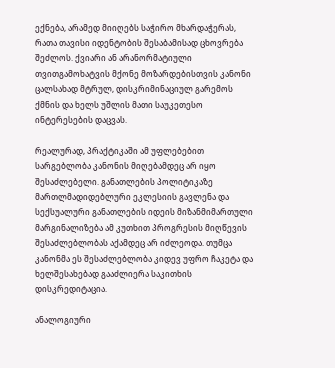ექნება, არამედ მიიღებს საჭირო მხარდაჭერას, რათა თავისი იდენტობის შესაბამისად ცხოვრება შეძლოს. ქვიარი ან არანორმატიული თვითგამოხატვის მქონე მოზარდებისთვის კანონი ცალსახად მტრულ, დისკრიმინაციულ გარემოს ქმნის და ხელს უშლის მათი საუკეთესო ინტერესების დაცვას.

რეალურად, პრაქტიკაში ამ უფლებებით სარგებლობა კანონის მიღებამდეც არ იყო შესაძლებელი. განათლების პოლიტიკაზე მართლმადიდებლური ეკლესიის გავლენა და სექსუალური განათლების იდეის მიზანმიმართული მარგინალიზება ამ კუთხით პროგრესის მიღწევის შესაძლებლობას აქამდეც არ იძლეოდა. თუმცა კანონმა ეს შესაძლებლობა კიდევ უფრო ჩაკეტა და ხელშესახებად გააძლიერა საკითხის დისკრედიტაცია.

ანალოგიური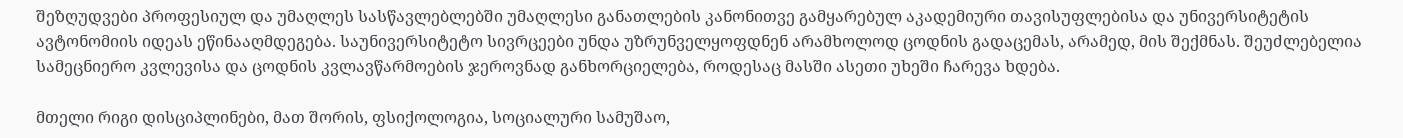შეზღუდვები პროფესიულ და უმაღლეს სასწავლებლებში უმაღლესი განათლების კანონითვე გამყარებულ აკადემიური თავისუფლებისა და უნივერსიტეტის ავტონომიის იდეას ეწინააღმდეგება. საუნივერსიტეტო სივრცეები უნდა უზრუნველყოფდნენ არამხოლოდ ცოდნის გადაცემას, არამედ, მის შექმნას. შეუძლებელია სამეცნიერო კვლევისა და ცოდნის კვლავწარმოების ჯეროვნად განხორციელება, როდესაც მასში ასეთი უხეში ჩარევა ხდება.

მთელი რიგი დისციპლინები, მათ შორის, ფსიქოლოგია, სოციალური სამუშაო,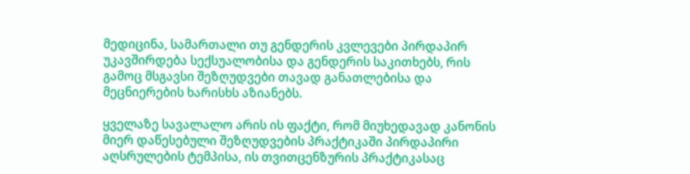მედიცინა, სამართალი თუ გენდერის კვლევები პირდაპირ უკავშირდება სექსუალობისა და გენდერის საკითხებს, რის გამოც მსგავსი შეზღუდვები თავად განათლებისა და მეცნიერების ხარისხს აზიანებს.

ყველაზე სავალალო არის ის ფაქტი, რომ მიუხედავად კანონის მიერ დაწესებული შეზღუდვების პრაქტიკაში პირდაპირი აღსრულების ტემპისა, ის თვითცენზურის პრაქტიკასაც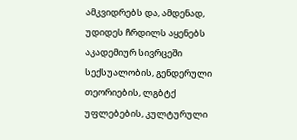ამკვიდრებს და, ამდენად, უდიდეს ჩრდილს აყენებს აკადემიურ სივრცეში სექსუალობის, გენდერული თეორიების, ლგბტქ უფლებების, კულტურული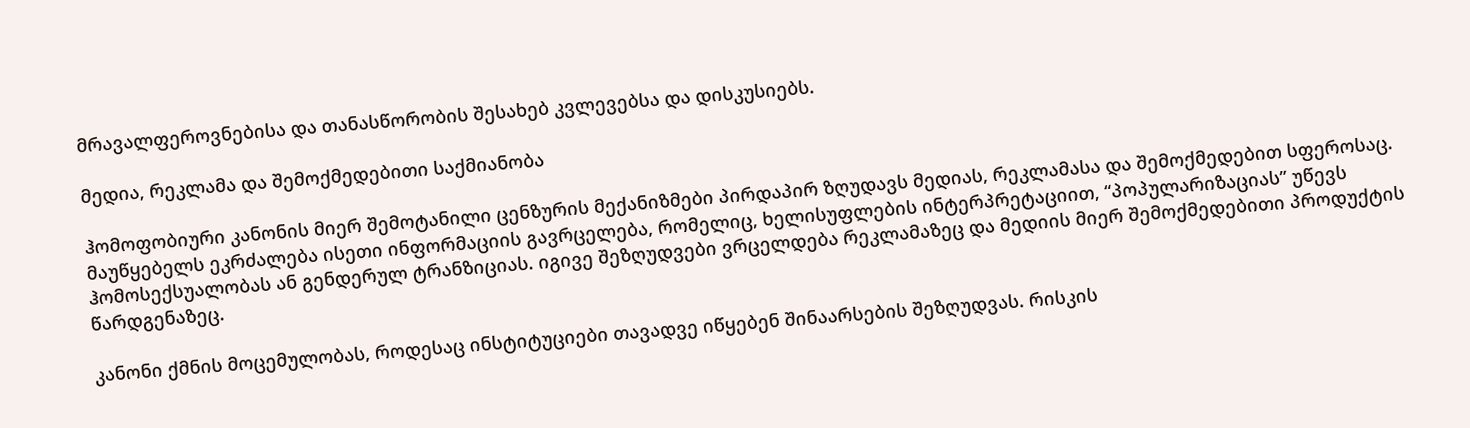მრავალფეროვნებისა და თანასწორობის შესახებ კვლევებსა და დისკუსიებს.

მედია, რეკლამა და შემოქმედებითი საქმიანობა

ჰომოფობიური კანონის მიერ შემოტანილი ცენზურის მექანიზმები პირდაპირ ზღუდავს მედიას, რეკლამასა და შემოქმედებით სფეროსაც. მაუწყებელს ეკრძალება ისეთი ინფორმაციის გავრცელება, რომელიც, ხელისუფლების ინტერპრეტაციით, “პოპულარიზაციას” უწევს ჰომოსექსუალობას ან გენდერულ ტრანზიციას. იგივე შეზღუდვები ვრცელდება რეკლამაზეც და მედიის მიერ შემოქმედებითი პროდუქტის წარდგენაზეც.

კანონი ქმნის მოცემულობას, როდესაც ინსტიტუციები თავადვე იწყებენ შინაარსების შეზღუდვას. რისკის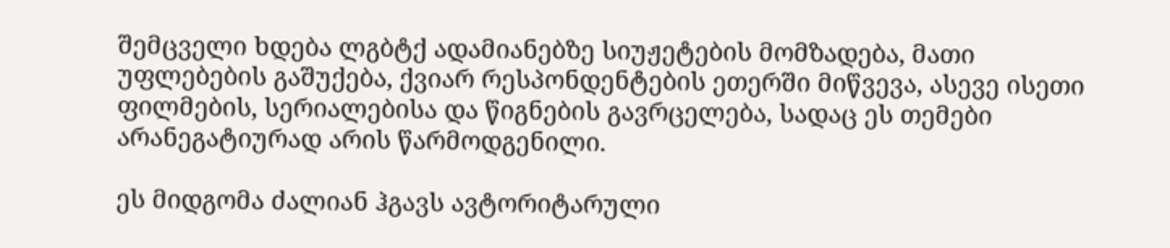შემცველი ხდება ლგბტქ ადამიანებზე სიუჟეტების მომზადება, მათი უფლებების გაშუქება, ქვიარ რესპონდენტების ეთერში მიწვევა, ასევე ისეთი ფილმების, სერიალებისა და წიგნების გავრცელება, სადაც ეს თემები არანეგატიურად არის წარმოდგენილი.

ეს მიდგომა ძალიან ჰგავს ავტორიტარული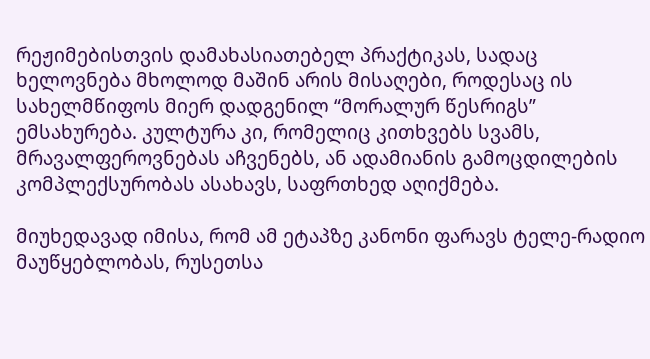რეჟიმებისთვის დამახასიათებელ პრაქტიკას, სადაც ხელოვნება მხოლოდ მაშინ არის მისაღები, როდესაც ის სახელმწიფოს მიერ დადგენილ “მორალურ წესრიგს” ემსახურება. კულტურა კი, რომელიც კითხვებს სვამს, მრავალფეროვნებას აჩვენებს, ან ადამიანის გამოცდილების კომპლექსურობას ასახავს, საფრთხედ აღიქმება.

მიუხედავად იმისა, რომ ამ ეტაპზე კანონი ფარავს ტელე-რადიო მაუწყებლობას, რუსეთსა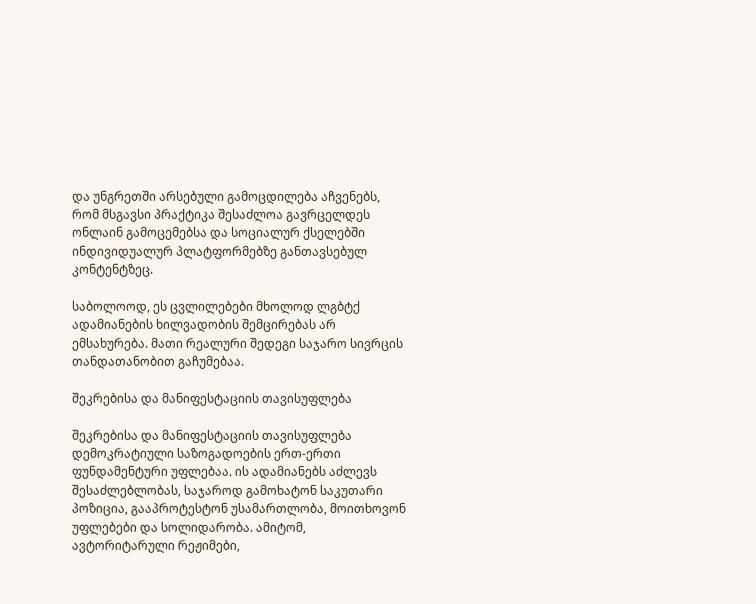და უნგრეთში არსებული გამოცდილება აჩვენებს, რომ მსგავსი პრაქტიკა შესაძლოა გავრცელდეს ონლაინ გამოცემებსა და სოციალურ ქსელებში ინდივიდუალურ პლატფორმებზე განთავსებულ კონტენტზეც.

საბოლოოდ, ეს ცვლილებები მხოლოდ ლგბტქ ადამიანების ხილვადობის შემცირებას არ ემსახურება. მათი რეალური შედეგი საჯარო სივრცის თანდათანობით გაჩუმებაა.

შეკრებისა და მანიფესტაციის თავისუფლება

შეკრებისა და მანიფესტაციის თავისუფლება დემოკრატიული საზოგადოების ერთ-ერთი ფუნდამენტური უფლებაა. ის ადამიანებს აძლევს შესაძლებლობას, საჯაროდ გამოხატონ საკუთარი პოზიცია, გააპროტესტონ უსამართლობა, მოითხოვონ უფლებები და სოლიდარობა. ამიტომ, ავტორიტარული რეჟიმები,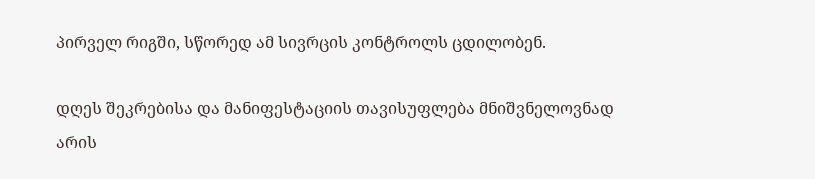პირველ რიგში, სწორედ ამ სივრცის კონტროლს ცდილობენ.

დღეს შეკრებისა და მანიფესტაციის თავისუფლება მნიშვნელოვნად არის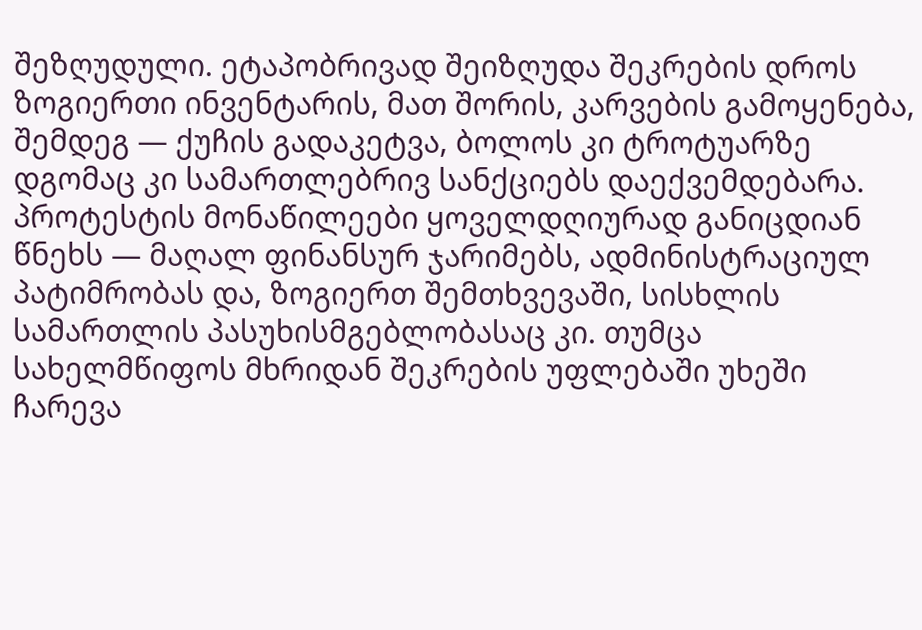შეზღუდული. ეტაპობრივად შეიზღუდა შეკრების დროს ზოგიერთი ინვენტარის, მათ შორის, კარვების გამოყენება, შემდეგ — ქუჩის გადაკეტვა, ბოლოს კი ტროტუარზე დგომაც კი სამართლებრივ სანქციებს დაექვემდებარა. პროტესტის მონაწილეები ყოველდღიურად განიცდიან წნეხს — მაღალ ფინანსურ ჯარიმებს, ადმინისტრაციულ პატიმრობას და, ზოგიერთ შემთხვევაში, სისხლის სამართლის პასუხისმგებლობასაც კი. თუმცა სახელმწიფოს მხრიდან შეკრების უფლებაში უხეში ჩარევა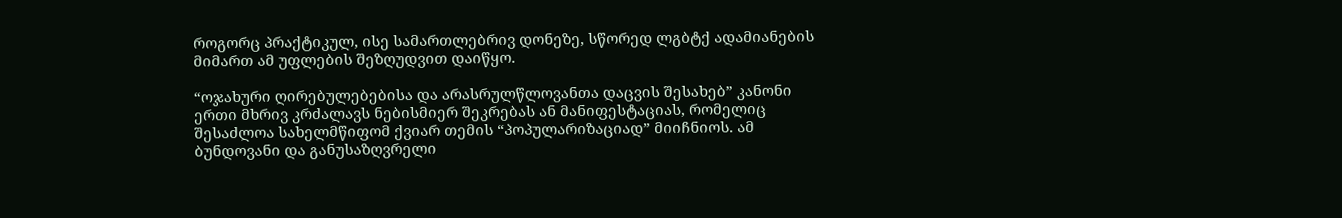როგორც პრაქტიკულ, ისე სამართლებრივ დონეზე, სწორედ ლგბტქ ადამიანების მიმართ ამ უფლების შეზღუდვით დაიწყო.

“ოჯახური ღირებულებებისა და არასრულწლოვანთა დაცვის შესახებ” კანონი ერთი მხრივ კრძალავს ნებისმიერ შეკრებას ან მანიფესტაციას, რომელიც შესაძლოა სახელმწიფომ ქვიარ თემის “პოპულარიზაციად” მიიჩნიოს. ამ ბუნდოვანი და განუსაზღვრელი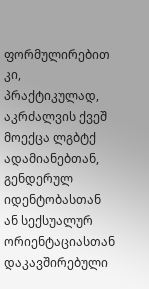ფორმულირებით კი, პრაქტიკულად, აკრძალვის ქვეშ მოექცა ლგბტქ ადამიანებთან, გენდერულ იდენტობასთან ან სექსუალურ ორიენტაციასთან დაკავშირებული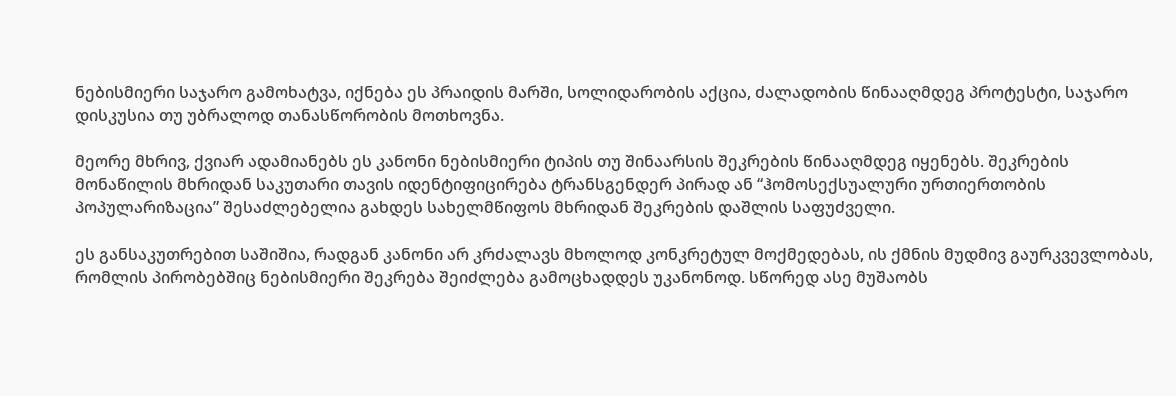ნებისმიერი საჯარო გამოხატვა, იქნება ეს პრაიდის მარში, სოლიდარობის აქცია, ძალადობის წინააღმდეგ პროტესტი, საჯარო დისკუსია თუ უბრალოდ თანასწორობის მოთხოვნა.

მეორე მხრივ, ქვიარ ადამიანებს ეს კანონი ნებისმიერი ტიპის თუ შინაარსის შეკრების წინააღმდეგ იყენებს. შეკრების მონაწილის მხრიდან საკუთარი თავის იდენტიფიცირება ტრანსგენდერ პირად ან “ჰომოსექსუალური ურთიერთობის პოპულარიზაცია” შესაძლებელია გახდეს სახელმწიფოს მხრიდან შეკრების დაშლის საფუძველი.

ეს განსაკუთრებით საშიშია, რადგან კანონი არ კრძალავს მხოლოდ კონკრეტულ მოქმედებას, ის ქმნის მუდმივ გაურკვევლობას, რომლის პირობებშიც ნებისმიერი შეკრება შეიძლება გამოცხადდეს უკანონოდ. სწორედ ასე მუშაობს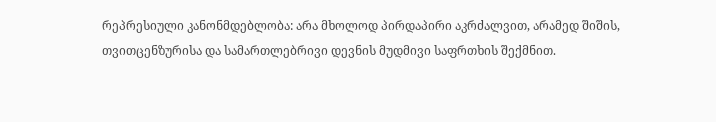რეპრესიული კანონმდებლობა: არა მხოლოდ პირდაპირი აკრძალვით, არამედ შიშის, თვითცენზურისა და სამართლებრივი დევნის მუდმივი საფრთხის შექმნით.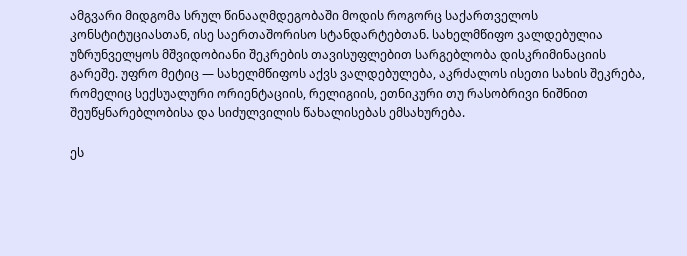ამგვარი მიდგომა სრულ წინააღმდეგობაში მოდის როგორც საქართველოს კონსტიტუციასთან, ისე საერთაშორისო სტანდარტებთან. სახელმწიფო ვალდებულია უზრუნველყოს მშვიდობიანი შეკრების თავისუფლებით სარგებლობა დისკრიმინაციის გარეშე. უფრო მეტიც — სახელმწიფოს აქვს ვალდებულება, აკრძალოს ისეთი სახის შეკრება, რომელიც სექსუალური ორიენტაციის, რელიგიის, ეთნიკური თუ რასობრივი ნიშნით შეუწყნარებლობისა და სიძულვილის წახალისებას ემსახურება.

ეს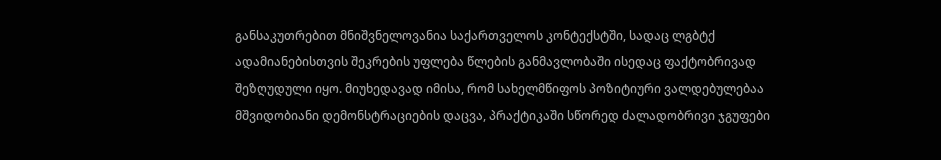განსაკუთრებით მნიშვნელოვანია საქართველოს კონტექსტში, სადაც ლგბტქ ადამიანებისთვის შეკრების უფლება წლების განმავლობაში ისედაც ფაქტობრივად შეზღუდული იყო. მიუხედავად იმისა, რომ სახელმწიფოს პოზიტიური ვალდებულებაა მშვიდობიანი დემონსტრაციების დაცვა, პრაქტიკაში სწორედ ძალადობრივი ჯგუფები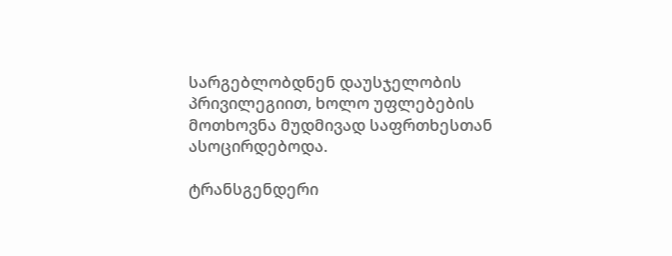სარგებლობდნენ დაუსჯელობის პრივილეგიით, ხოლო უფლებების მოთხოვნა მუდმივად საფრთხესთან ასოცირდებოდა.

ტრანსგენდერი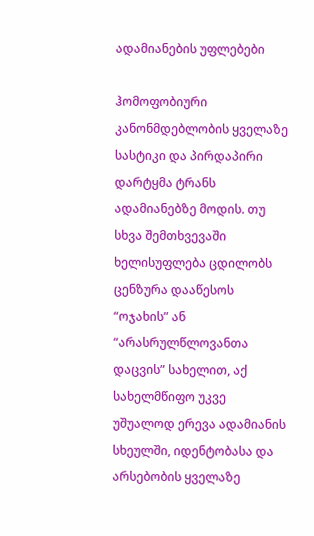ადამიანების უფლებები

ჰომოფობიური კანონმდებლობის ყველაზე სასტიკი და პირდაპირი დარტყმა ტრანს ადამიანებზე მოდის. თუ სხვა შემთხვევაში ხელისუფლება ცდილობს ცენზურა დააწესოს “ოჯახის” ან “არასრულწლოვანთა დაცვის” სახელით, აქ სახელმწიფო უკვე უშუალოდ ერევა ადამიანის სხეულში, იდენტობასა და არსებობის ყველაზე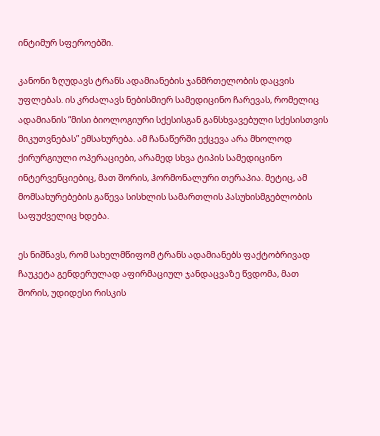ინტიმურ სფეროებში.

კანონი ზღუდავს ტრანს ადამიანების ჯანმრთელობის დაცვის უფლებას. ის კრძალავს ნებისმიერ სამედიცინო ჩარევას, რომელიც ადამიანის “მისი ბიოლოგიური სქესისგან განსხვავებული სქესისთვის მიკუთვნებას” ემსახურება. ამ ჩანაწერში ექცევა არა მხოლოდ ქირურგიული ოპერაციები, არამედ სხვა ტიპის სამედიცინო ინტერვენციებიც, მათ შორის, ჰორმონალური თერაპია. მეტიც, ამ მომსახურებების გაწევა სისხლის სამართლის პასუხისმგებლობის საფუძველიც ხდება.

ეს ნიშნავს, რომ სახელმწიფომ ტრანს ადამიანებს ფაქტობრივად ჩაუკეტა გენდერულად აფირმაციულ ჯანდაცვაზე წვდომა, მათ შორის, უდიდესი რისკის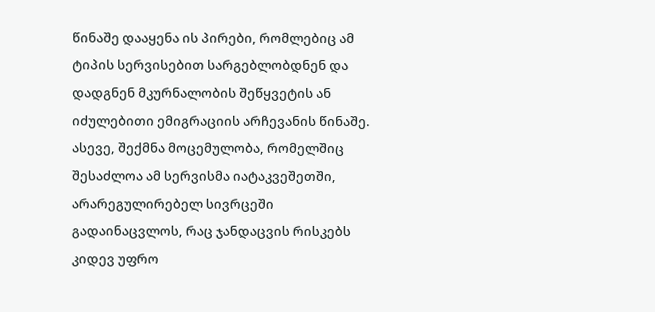წინაშე დააყენა ის პირები, რომლებიც ამ ტიპის სერვისებით სარგებლობდნენ და დადგნენ მკურნალობის შეწყვეტის ან იძულებითი ემიგრაციის არჩევანის წინაშე. ასევე, შექმნა მოცემულობა, რომელშიც შესაძლოა ამ სერვისმა იატაკვეშეთში, არარეგულირებელ სივრცეში გადაინაცვლოს, რაც ჯანდაცვის რისკებს კიდევ უფრო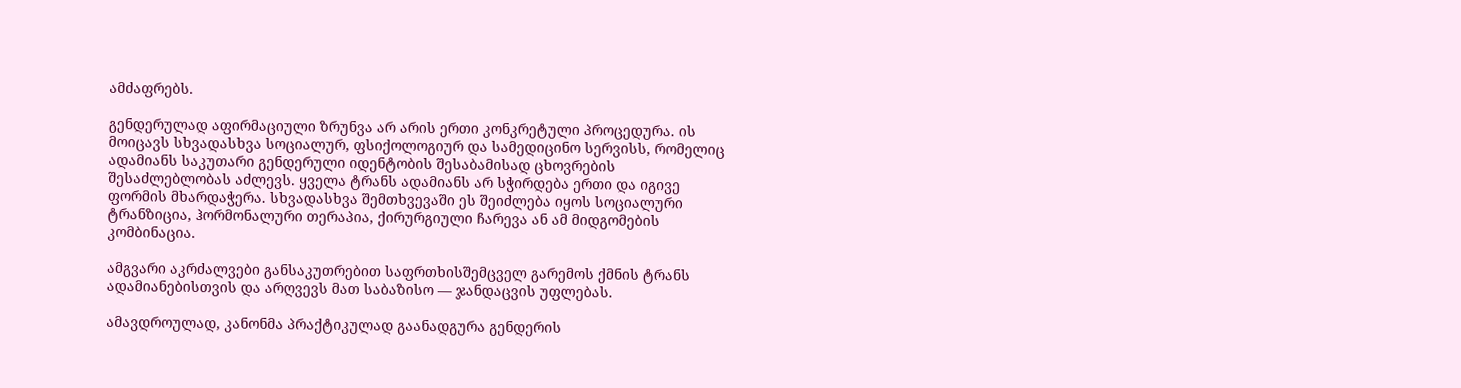ამძაფრებს.

გენდერულად აფირმაციული ზრუნვა არ არის ერთი კონკრეტული პროცედურა. ის მოიცავს სხვადასხვა სოციალურ, ფსიქოლოგიურ და სამედიცინო სერვისს, რომელიც ადამიანს საკუთარი გენდერული იდენტობის შესაბამისად ცხოვრების შესაძლებლობას აძლევს. ყველა ტრანს ადამიანს არ სჭირდება ერთი და იგივე ფორმის მხარდაჭერა. სხვადასხვა შემთხვევაში ეს შეიძლება იყოს სოციალური ტრანზიცია, ჰორმონალური თერაპია, ქირურგიული ჩარევა ან ამ მიდგომების კომბინაცია.

ამგვარი აკრძალვები განსაკუთრებით საფრთხისშემცველ გარემოს ქმნის ტრანს ადამიანებისთვის და არღვევს მათ საბაზისო — ჯანდაცვის უფლებას.

ამავდროულად, კანონმა პრაქტიკულად გაანადგურა გენდერის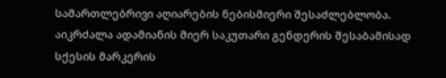სამართლებრივი აღიარების ნებისმიერი შესაძლებლობა. აიკრძალა ადამიანის მიერ საკუთარი გენდერის შესაბამისად სქესის მარკერის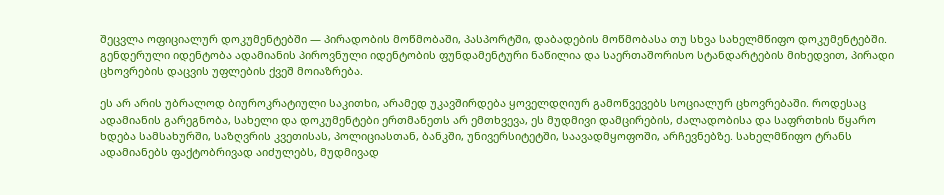შეცვლა ოფიციალურ დოკუმენტებში — პირადობის მოწმობაში, პასპორტში, დაბადების მოწმობასა თუ სხვა სახელმწიფო დოკუმენტებში. გენდერული იდენტობა ადამიანის პიროვნული იდენტობის ფუნდამენტური ნაწილია და საერთაშორისო სტანდარტების მიხედვით, პირადი ცხოვრების დაცვის უფლების ქვეშ მოიაზრება.

ეს არ არის უბრალოდ ბიუროკრატიული საკითხი, არამედ უკავშირდება ყოველდღიურ გამოწვევებს სოციალურ ცხოვრებაში. როდესაც ადამიანის გარეგნობა, სახელი და დოკუმენტები ერთმანეთს არ ემთხვევა, ეს მუდმივი დამცირების, ძალადობისა და საფრთხის წყარო ხდება სამსახურში, საზღვრის კვეთისას, პოლიციასთან, ბანკში, უნივერსიტეტში, საავადმყოფოში, არჩევნებზე. სახელმწიფო ტრანს ადამიანებს ფაქტობრივად აიძულებს, მუდმივად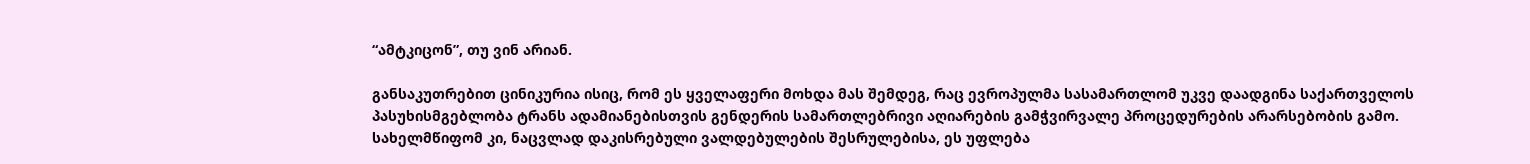“ამტკიცონ”, თუ ვინ არიან.

განსაკუთრებით ცინიკურია ისიც, რომ ეს ყველაფერი მოხდა მას შემდეგ, რაც ევროპულმა სასამართლომ უკვე დაადგინა საქართველოს პასუხისმგებლობა ტრანს ადამიანებისთვის გენდერის სამართლებრივი აღიარების გამჭვირვალე პროცედურების არარსებობის გამო. სახელმწიფომ კი, ნაცვლად დაკისრებული ვალდებულების შესრულებისა, ეს უფლება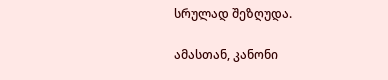სრულად შეზღუდა.

ამასთან, კანონი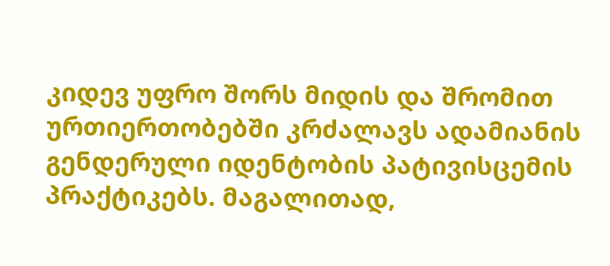კიდევ უფრო შორს მიდის და შრომით ურთიერთობებში კრძალავს ადამიანის გენდერული იდენტობის პატივისცემის პრაქტიკებს. მაგალითად,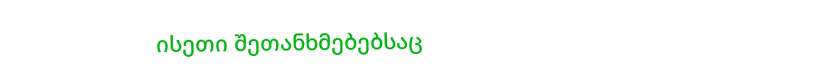ისეთი შეთანხმებებსაც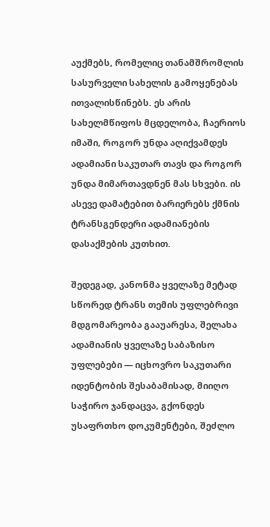აუქმებს, რომელიც თანამშრომლის სასურველი სახელის გამოყენებას ითვალისწინებს. ეს არის სახელმწიფოს მცდელობა, ჩაერიოს იმაში, როგორ უნდა აღიქვამდეს ადამიანი საკუთარ თავს და როგორ უნდა მიმართავდნენ მას სხვები. ის ასევე დამატებით ბარიერებს ქმნის ტრანსგენდერი ადამიანების დასაქმების კუთხით.

შედეგად, კანონმა ყველაზე მეტად სწორედ ტრანს თემის უფლებრივი მდგომარეობა გააუარესა, შელახა ადამიანის ყველაზე საბაზისო უფლებები — იცხოვრო საკუთარი იდენტობის შესაბამისად, მიიღო საჭირო ჯანდაცვა, გქონდეს უსაფრთხო დოკუმენტები, შეძლო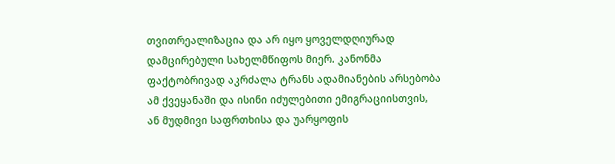თვითრეალიზაცია და არ იყო ყოველდღიურად დამცირებული სახელმწიფოს მიერ. კანონმა ფაქტობრივად აკრძალა ტრანს ადამიანების არსებობა ამ ქვეყანაში და ისინი იძულებითი ემიგრაციისთვის, ან მუდმივი საფრთხისა და უარყოფის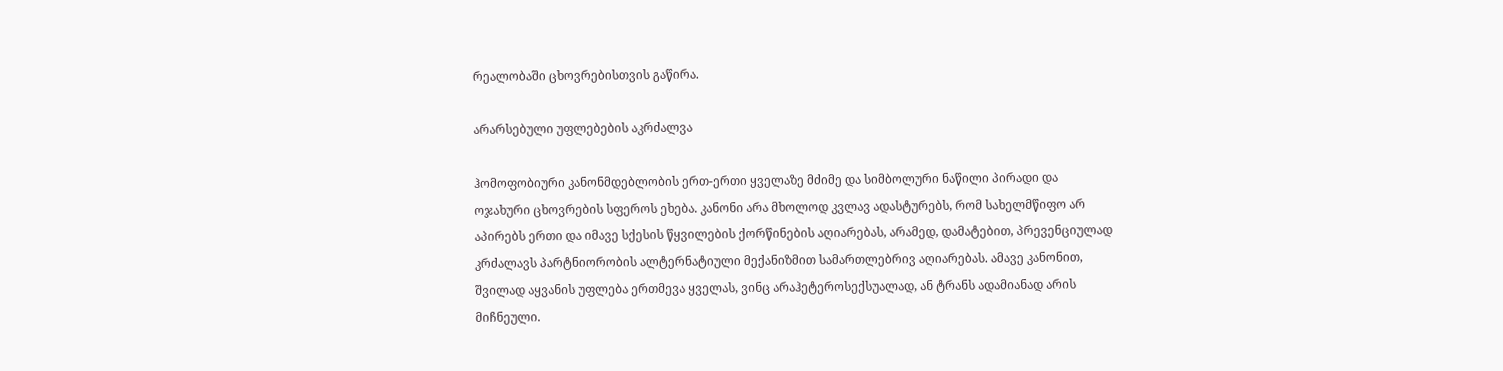რეალობაში ცხოვრებისთვის გაწირა.

არარსებული უფლებების აკრძალვა

ჰომოფობიური კანონმდებლობის ერთ-ერთი ყველაზე მძიმე და სიმბოლური ნაწილი პირადი და ოჯახური ცხოვრების სფეროს ეხება. კანონი არა მხოლოდ კვლავ ადასტურებს, რომ სახელმწიფო არ აპირებს ერთი და იმავე სქესის წყვილების ქორწინების აღიარებას, არამედ, დამატებით, პრევენციულად კრძალავს პარტნიორობის ალტერნატიული მექანიზმით სამართლებრივ აღიარებას. ამავე კანონით, შვილად აყვანის უფლება ერთმევა ყველას, ვინც არაჰეტეროსექსუალად, ან ტრანს ადამიანად არის მიჩნეული.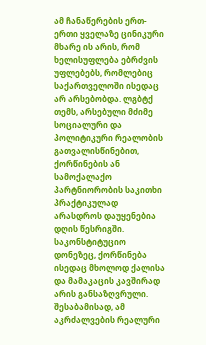ამ ჩანაწერების ერთ-ერთი ყველაზე ცინიკური მხარე ის არის, რომ ხელისუფლება ებრძვის უფლებებს, რომლებიც საქართველოში ისედაც არ არსებობდა. ლგბტქ თემს, არსებული მძიმე სოციალური და პოლიტიკური რეალობის გათვალისწინებით, ქორწინების ან სამოქალაქო პარტნიორობის საკითხი პრაქტიკულად არასდროს დაუყენებია დღის წესრიგში. საკონსტიტუციო დონეზეც, ქორწინება ისედაც მხოლოდ ქალისა და მამაკაცის კავშირად არის განსაზღვრული. შესაბამისად, ამ აკრძალვების რეალური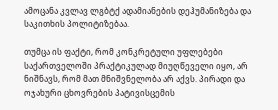ამოცანა კვლავ ლგბტქ ადამიანების დეჰუმანიზება და საკითხის პოლიტიზებაა.

თუმცა ის ფაქტი, რომ კონკრეტული უფლებები საქართველოში პრაქტიკულად მიუღწეველი იყო, არ ნიშნავს, რომ მათ მნიშვნელობა არ აქვს. პირადი და ოჯახური ცხოვრების პატივისცემის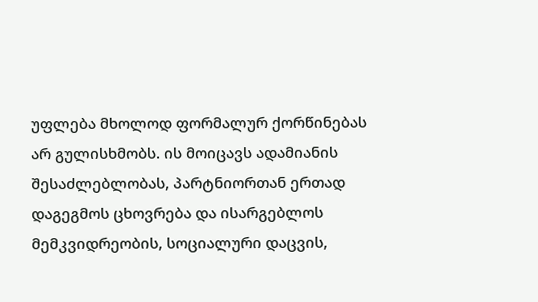უფლება მხოლოდ ფორმალურ ქორწინებას არ გულისხმობს. ის მოიცავს ადამიანის შესაძლებლობას, პარტნიორთან ერთად დაგეგმოს ცხოვრება და ისარგებლოს მემკვიდრეობის, სოციალური დაცვის,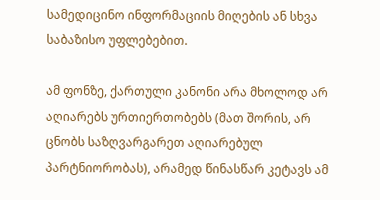სამედიცინო ინფორმაციის მიღების ან სხვა საბაზისო უფლებებით.

ამ ფონზე, ქართული კანონი არა მხოლოდ არ აღიარებს ურთიერთობებს (მათ შორის, არ ცნობს საზღვარგარეთ აღიარებულ პარტნიორობას), არამედ წინასწარ კეტავს ამ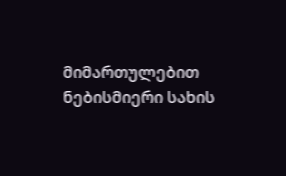მიმართულებით ნებისმიერი სახის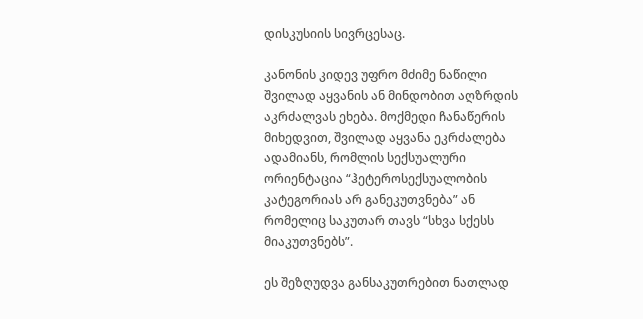დისკუსიის სივრცესაც.

კანონის კიდევ უფრო მძიმე ნაწილი შვილად აყვანის ან მინდობით აღზრდის აკრძალვას ეხება. მოქმედი ჩანაწერის მიხედვით, შვილად აყვანა ეკრძალება ადამიანს, რომლის სექსუალური ორიენტაცია “ჰეტეროსექსუალობის კატეგორიას არ განეკუთვნება” ან რომელიც საკუთარ თავს “სხვა სქესს მიაკუთვნებს”.

ეს შეზღუდვა განსაკუთრებით ნათლად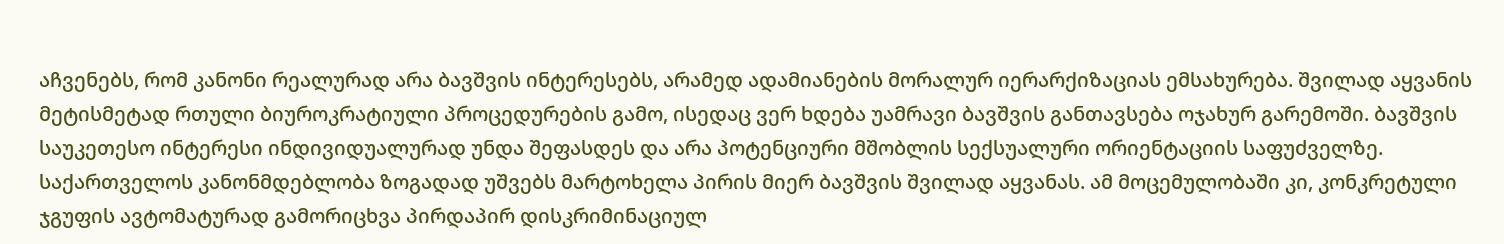აჩვენებს, რომ კანონი რეალურად არა ბავშვის ინტერესებს, არამედ ადამიანების მორალურ იერარქიზაციას ემსახურება. შვილად აყვანის მეტისმეტად რთული ბიუროკრატიული პროცედურების გამო, ისედაც ვერ ხდება უამრავი ბავშვის განთავსება ოჯახურ გარემოში. ბავშვის საუკეთესო ინტერესი ინდივიდუალურად უნდა შეფასდეს და არა პოტენციური მშობლის სექსუალური ორიენტაციის საფუძველზე. საქართველოს კანონმდებლობა ზოგადად უშვებს მარტოხელა პირის მიერ ბავშვის შვილად აყვანას. ამ მოცემულობაში კი, კონკრეტული ჯგუფის ავტომატურად გამორიცხვა პირდაპირ დისკრიმინაციულ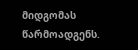მიდგომას წარმოადგენს.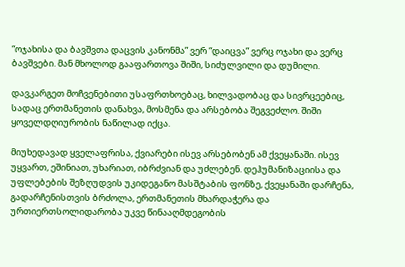“ოჯახისა და ბავშვთა დაცვის კანონმა” ვერ “დაიცვა” ვერც ოჯახი და ვერც ბავშვები. მან მხოლოდ გააფართოვა შიში, სიძულვილი და დუმილი.

დავკარგეთ მოჩვენებითი უსაფრთხოებაც, ხილვადობაც და სივრცეებიც, სადაც ერთმანეთის დანახვა, მოსმენა და არსებობა შეგვეძლო. შიში ყოველდღიურობის ნაწილად იქცა.

მიუხედავად ყველაფრისა, ქვიარები ისევ არსებობენ ამ ქვეყანაში. ისევ უყვართ, ეშინიათ, უხარიათ, იბრძვიან და უძლებენ. დეჰუმანიზაციისა და უფლებების შეზღუდვის უკიდეგანო მასშტაბის ფონზე, ქვეყანაში დარჩენა, გადარჩენისთვის ბრძოლა, ერთმანეთის მხარდაჭერა და ურთიერთსოლიდარობა უკვე წინააღმდეგობის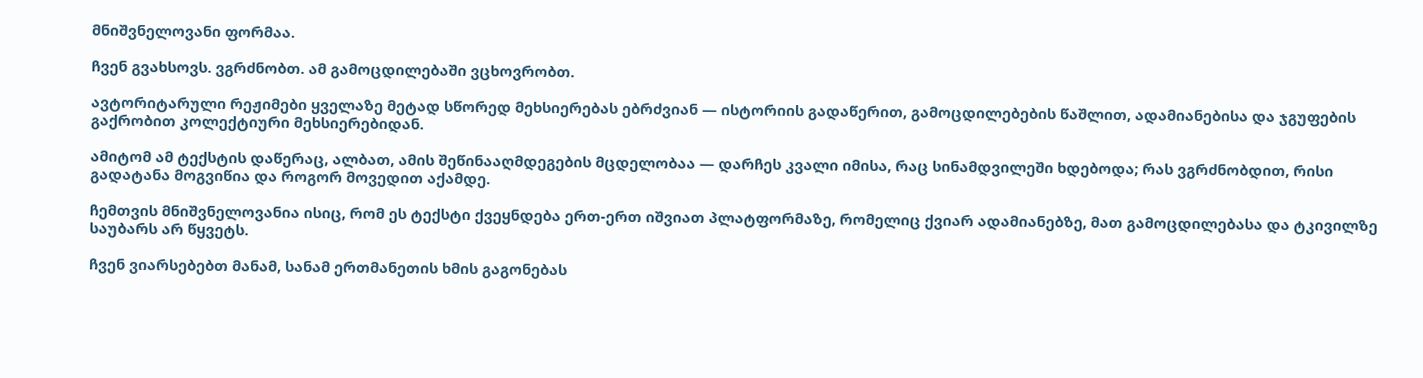მნიშვნელოვანი ფორმაა.

ჩვენ გვახსოვს. ვგრძნობთ. ამ გამოცდილებაში ვცხოვრობთ.

ავტორიტარული რეჟიმები ყველაზე მეტად სწორედ მეხსიერებას ებრძვიან — ისტორიის გადაწერით, გამოცდილებების წაშლით, ადამიანებისა და ჯგუფების გაქრობით კოლექტიური მეხსიერებიდან.

ამიტომ ამ ტექსტის დაწერაც, ალბათ, ამის შეწინააღმდეგების მცდელობაა — დარჩეს კვალი იმისა, რაც სინამდვილეში ხდებოდა; რას ვგრძნობდით, რისი გადატანა მოგვიწია და როგორ მოვედით აქამდე.

ჩემთვის მნიშვნელოვანია ისიც, რომ ეს ტექსტი ქვეყნდება ერთ-ერთ იშვიათ პლატფორმაზე, რომელიც ქვიარ ადამიანებზე, მათ გამოცდილებასა და ტკივილზე საუბარს არ წყვეტს.

ჩვენ ვიარსებებთ მანამ, სანამ ერთმანეთის ხმის გაგონებას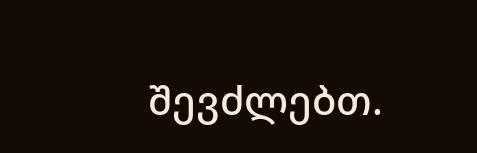შევძლებთ.